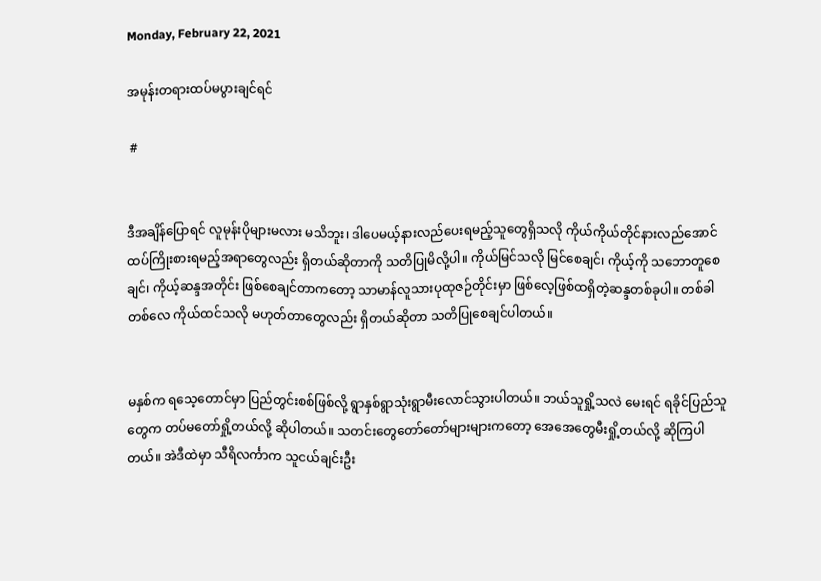Monday, February 22, 2021

အမုန်းတရားထပ်မပွားချင်ရင်

 #


ဒီအချိန်ပြောရင် လူမုန်းပိုများမလား မသိဘူး၊ ဒါပေမယ့်နားလည်ပေးရမည့်သူတွေရှိသလို ကိုယ်ကိုယ်တိုင်နားလည်အောင် ထပ်ကြိုးစားရမည့်အရာတွေလည်း ရှိတယ်ဆိုတာကို သတိပြုမိလို့ပါ။ ကိုယ်မြင်သလို မြင်စေချင်၊ ကိုယ့်ကို သဘောတူစေချင်၊ ကိုယ့်ဆန္ဒအတိုင်း ဖြစ်စေချင်တာကတော့ သာမာန်လူသားပုထုဇဉ်တိုင်းမှာ ဖြစ်လေ့ဖြစ်ထရှိတဲ့ဆန္ဒတစ်ခုပါ။ တစ်ခါတစ်လေ ကိုယ်ထင်သလို မဟုတ်တာတွေလည်း ရှိတယ်ဆိုတာ သတိပြုစေချင်ပါတယ်။


မနှစ်က ရသေ့တောင်မှာ ပြည်တွင်းစစ်ဖြစ်လို့ ရွာနှစ်ရွာသုံးရွာမီးလောင်သွားပါတယ်။ ဘယ်သူရှို့သလဲ မေးရင် ရခိုင်ပြည်သူတွေက တပ်မတော်ရှို့တယ်လို့ ဆိုပါတယ်။ သတင်းတွေတော်တော်များများကတော့ အေအေတွေမီးရှို့တယ်လို့ ဆိုကြပါတယ်။ အဲဒီထဲမှာ သီရိလင်္ကာက သူငယ်ချင်းဦး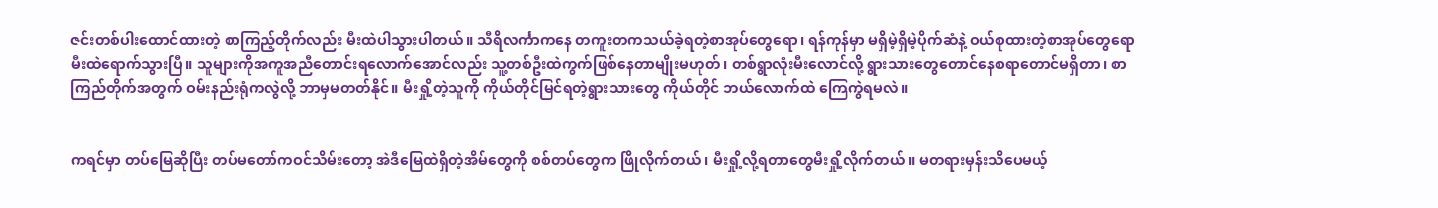ဇင်းတစ်ပါးထောင်ထားတဲ့ စာကြည့်တိုက်လည်း မီးထဲပါသွားပါတယ်။ သီရိလင်္ကာကနေ တကူးတကသယ်ခဲ့ရတဲ့စာအုပ်တွေရော၊ ရန်ကုန်မှာ မရှိမဲ့ရှိမဲ့ပိုက်ဆံနဲ့ ဝယ်စုထားတဲ့စာအုပ်တွေရော မီးထဲရောက်သွားပြီ။ သူများကိုအကူအညီတောင်းရလောက်အောင်လည်း သူ့တစ်ဦးထဲကွက်ဖြစ်နေတာမျိုးမဟုတ်၊ တစ်ရွာလုံးမီးလောင်လို့ ရွားသားတွေတောင်နေစရာတောင်မရှိတာ၊ စာကြည်တိုက်အတွက် ဝမ်းနည်းရုံကလွဲလို့ ဘာမှမတတ်နိုင်။ မီးရှို့တဲ့သူကို ကိုယ်တိုင်မြင်ရတဲ့ရွားသားတွေ ကိုယ်တိုင် ဘယ်လောက်ထဲ ကြေကွဲရမလဲ။


ကရင်မှာ တပ်မြေဆိုပြီး တပ်မတော်ကဝင်သိမ်းတော့ အဲဒီမြေထဲရှိတဲ့အိမ်တွေကို စစ်တပ်တွေက ဖြိုလိုက်တယ်၊ မီးရှို့လို့ရတာတွေမီးရှို့လိုက်တယ်။ မတရားမှန်းသိပေမယ့်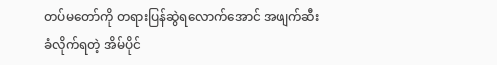တပ်မတော်ကို တရားပြန်ဆွဲရလောက်အောင် အဖျက်ဆီးခံလိုက်ရတဲ့ အိမ်ပိုင်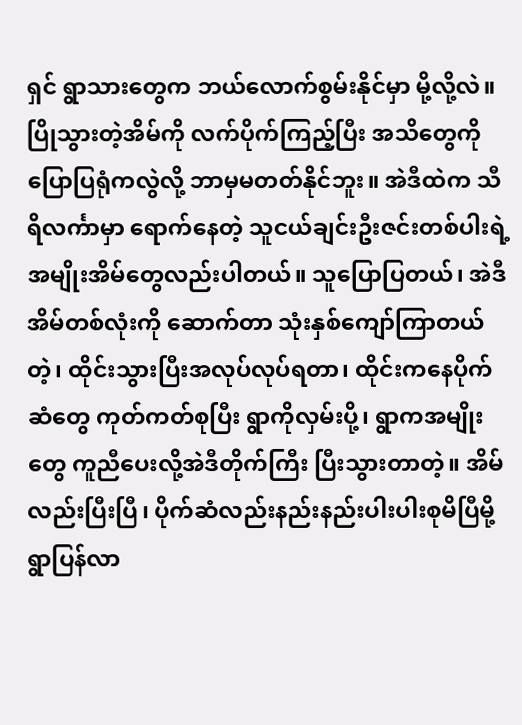ရှင် ရွာသားတွေက ဘယ်လောက်စွမ်းနိုင်မှာ မို့လို့လဲ။ ပြိုသွားတဲ့အိမ်ကို လက်ပိုက်ကြည့်ပြီး အသိတွေကို ပြောပြရုံကလွဲလို့ ဘာမှမတတ်နိုင်ဘူး။ အဲဒီထဲက သီရိလင်္ကာမှာ ရောက်နေတဲ့ သူငယ်ချင်းဦးဇင်းတစ်ပါးရဲ့ အမျိုးအိမ်တွေလည်းပါတယ်။ သူပြောပြတယ်၊ အဲဒီအိမ်တစ်လုံးကို ဆောက်တာ သုံးနှစ်ကျော်ကြာတယ်တဲ့၊ ထိုင်းသွားပြီးအလုပ်လုပ်ရတာ၊ ထိုင်းကနေပိုက်ဆံတွေ ကုတ်ကတ်စုပြီး ရွာကိုလှမ်းပို့၊ ရွာကအမျိုးတွေ ကူညီပေးလို့အဲဒီတိုက်ကြီး ပြီးသွားတာတဲ့။ အိမ်လည်းပြီးပြီ၊ ပိုက်ဆံလည်းနည်းနည်းပါးပါးစုမိပြီမို့ ရွာပြန်လာ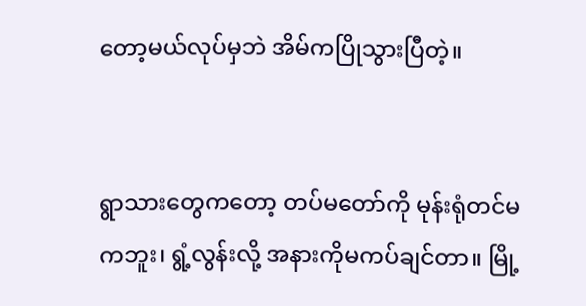တော့မယ်လုပ်မှဘဲ အိမ်ကပြိုသွားပြီတဲ့။


ရွာသားတွေကတော့ တပ်မတော်ကို မုန်းရုံတင်မကဘူး၊ ရွံ့လွန်းလို့ အနားကိုမကပ်ချင်တာ။ မြို့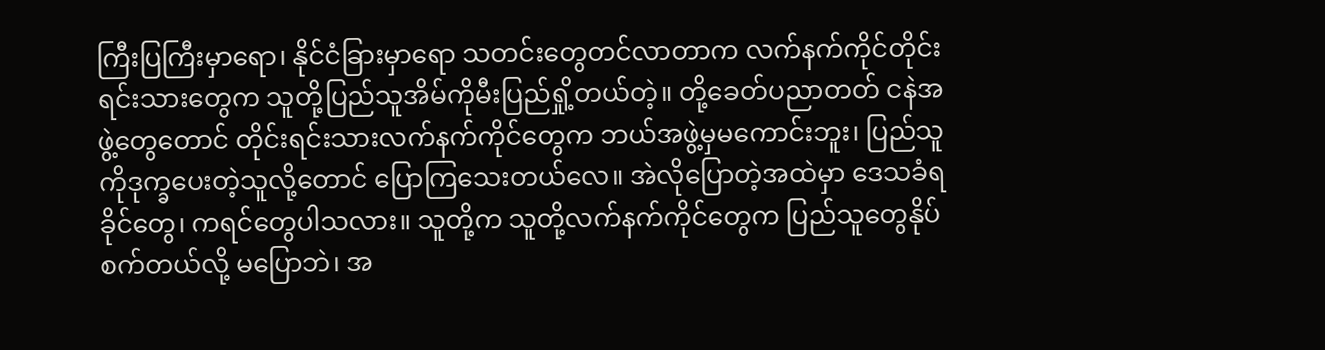ကြီးပြကြီးမှာရော၊ နိုင်ငံခြားမှာရော သတင်းတွေတင်လာတာက လက်နက်ကိုင်တိုင်းရင်းသားတွေက သူတို့ပြည်သူအိမ်ကိုမီးပြည်ရှို့တယ်တဲ့။ တို့ခေတ်ပညာတတ် ငနဲအဖွဲ့တွေတောင် တိုင်းရင်းသားလက်နက်ကိုင်တွေက ဘယ်အဖွဲ့မှမကောင်းဘူး၊ ပြည်သူကိုဒုက္ခပေးတဲ့သူလို့တောင် ပြောကြသေးတယ်လေ။ အဲလိုပြောတဲ့အထဲမှာ ဒေသခံရခိုင်တွေ၊ ကရင်တွေပါသလား။ သူတို့က သူတို့လက်နက်ကိုင်တွေက ပြည်သူတွေနိုပ်စက်တယ်လို့ မပြောဘဲ၊ အ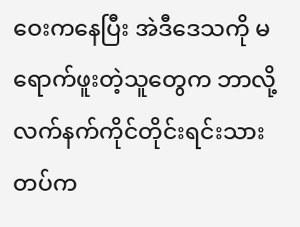ဝေးကနေပြီး‌ အဲ‌ဒီဒေသကို မရောက်ဖူးတဲ့သူတွေက ဘာလို့ လက်နက်ကိုင်တိုင်းရင်းသားတပ်က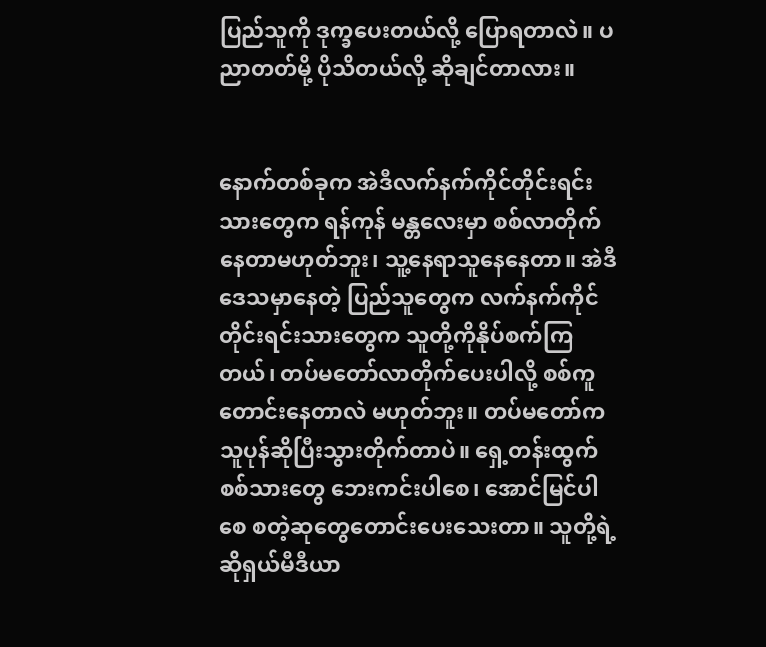ပြည်သူကို ဒုက္ခပေးတယ်လို့ ပြောရတာလဲ။ ပညာတတ်မို့ ပိုသိတယ်လို့ ဆိုချင်တာလား။


နောက်တစ်ခုက အဲဒီလက်နက်ကိုင်တိုင်းရင်းသားတွေက ရန်ကုန် မန္တလေးမှာ စစ်လာတိုက်နေတာမဟုတ်ဘူး၊ သူ့နေရာသူနေနေတာ။ အဲဒီဒေသမှာနေတဲ့ ပြည်သူတွေက လက်နက်ကိုင်တိုင်းရင်းသားတွေက သူတို့ကိုနိုပ်စက်ကြတယ်၊ တပ်မတော်လာတိုက်ပေးပါလို့ စစ်ကူတောင်းနေတာလဲ မဟုတ်ဘူး။ တပ်မတော်က သူပုန်ဆိုပြီးသွားတိုက်တာပဲ။ ရှေ့တန်းထွက်စစ်သားတွေ ဘေးကင်းပါစေ၊ အောင်မြင်ပါစေ စတဲ့ဆုတွေတောင်းပေးသေးတာ။ သူတို့ရဲ့ ဆိုရှယ်မီဒီယာ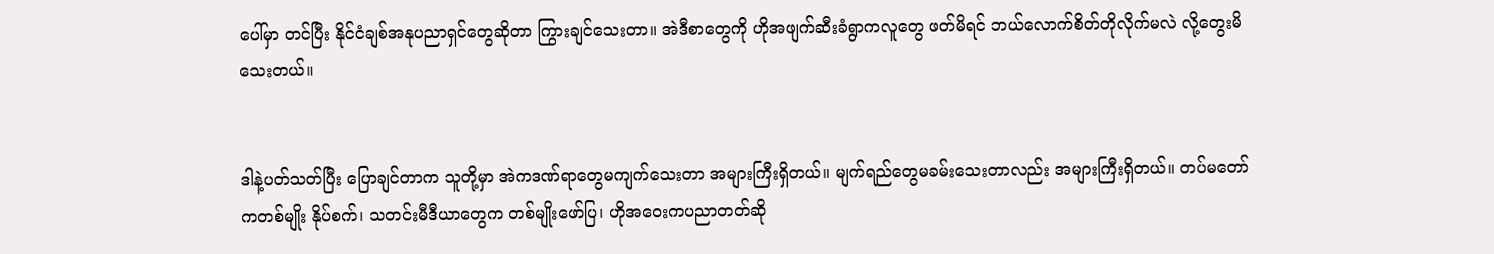ပေါ်မှာ တင်ပြီး နိုင်ငံချစ်အနုပညာရှင်တွေဆိုတာ ကြွားချင်သေးတာ။ အဲဒီစာတွေကို ဟိုအဖျက်ဆီးခံရွာကလူတွေ ဖတ်မိရင် ဘယ်လောက်စိတ်တိုလိုက်မလဲ လို့တွေးမိသေးတယ်။


ဒါနဲ့ပတ်သတ်ပြီး ပြောချင်တာက သူတို့မှာ အဲကဒဏ်ရာတွေမကျက်သေးတာ အများကြီးရှိတယ်။ မျက်ရည်တွေမခမ်းသေးတာလည်း အများကြီးရှိတယ်။ တပ်မတော်ကတစ်မျိုး နိုပ်စက်၊ သတင်းမီဒီယာတွေက တစ်မျိုးဖော်ပြ၊ ဟိုအဝေးကပညာတတ်ဆို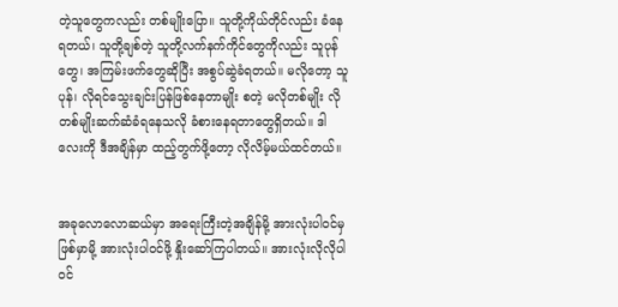တဲ့သူတွေကလည်း တစ်မျိုးပြော။ သူတို့ကိုယ်တိုင်လည်း ခံနေရတယ်၊ သူတို့ချစ်တဲ့ သူတို့လက်နက်ကိုင်တွေကိုလည်း သူပုန်တွေ၊ အကြမ်းဖက်တွေဆိုပြီး အစွပ်ဆွဲခံရတယ်။ မလိုတော့ သူပုန်၊ လိုရင်သွေးချင်းပြန်ဖြစ်နေတာမျိုး စတဲ့ မလိုတစ်မျိုး လိုတစ်မျိုးဆက်ဆံခံရနေသလို ခံစားနေရတာတွေရှိတယ်။ ဒါလေးကို ဒီအချိန်မှာ ထည့်တွက်ဖို့တော့ လိုလိမ့်မယ်ထင်တယ်။


အခုလောလောဆယ်မှာ အရေးကြီးတဲ့အချိန်မို့ အားလုံးပါဝင်မှဖြစ်မှာမို့ အားလုံးပါဝင်ဖို့ နှိုးဆော်ကြပါတယ်။ အားလုံးလိုလိုပါဝင်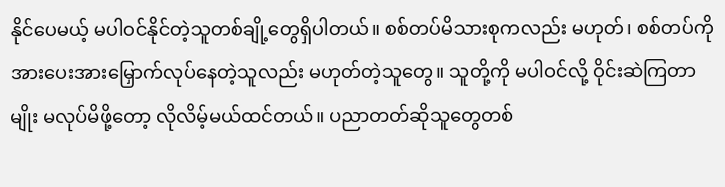နိုင်ပေမယ့် မပါဝင်နိုင်တဲ့သူတစ်ချို့တွေရှိပါတယ်။ စစ်တပ်မိသားစုကလည်း မဟုတ်၊ စစ်တပ်ကို အားပေးအားမြှောက်လုပ်နေတဲ့သူလည်း မဟုတ်တဲ့သူတွေ။ သူတို့ကို မပါဝင်လို့ ဝိုင်းဆဲကြတာမျိုး မလုပ်မိဖို့တော့ လိုလိမ့်မယ်ထင်တယ်။ ပညာတတ်ဆိုသူတွေတစ်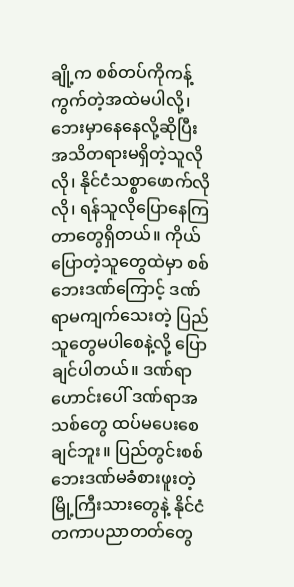ချို့က စစ်တပ်ကိုကန့်ကွက်တဲ့အထဲမပါလို့၊ ဘေးမှာနေနေလို့ဆိုပြီး အသိတရားမရှိတဲ့သူလိုလို၊ နိုင်ငံသစ္စာဖောက်လိုလို၊ ရန်သူလိုပြောနေကြတာတွေရှိတယ်။ ကိုယ်ပြောတဲ့သူတွေထဲမှာ စစ်ဘေးဒဏ်ကြောင့် ဒဏ်ရာမကျက်သေးတဲ့ ပြည်သူတွေမပါစေနဲ့လို့ ပြောချင်ပါတယ်။ ဒဏ်ရာဟောင်းပေါ် ဒဏ်ရာအသစ်တွေ ထပ်မပေးစေချင်ဘူး။ ပြည်တွင်းစစ်ဘေးဒဏ်မခံစားဖူးတဲ့ မြို့ကြီးသားတွေနဲ့ နိုင်ငံတကာပညာတတ်တွေ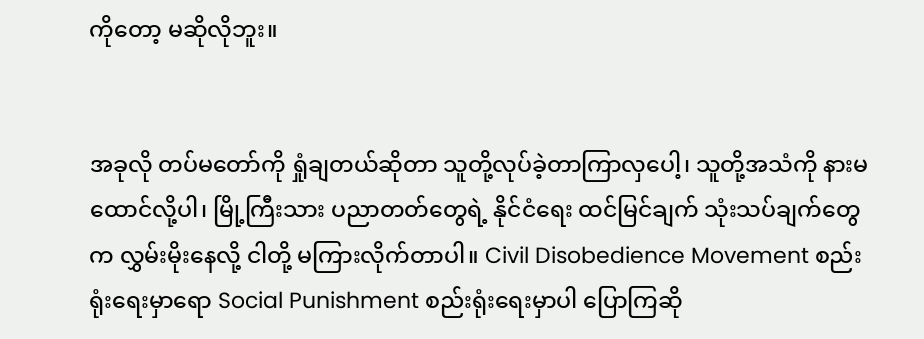ကိုတော့ မဆိုလိုဘူး။


အခုလို တပ်မတော်ကို ရှုံချတယ်ဆိုတာ သူတို့လုပ်ခဲ့တာကြာလှပေါ့၊ သူတို့အသံကို နားမထောင်လို့ပါ၊ မြို့ကြီးသား ပညာတတ်တွေရဲ့ နိုင်ငံရေး ထင်မြင်ချက် သုံးသပ်ချက်တွေက လွှမ်းမိုးနေလို့ ငါတို့ မကြားလိုက်တာပါ။ Civil Disobedience Movement စည်းရုံးရေးမှာရော Social Punishment စည်းရုံးရေးမှာပါ ပြောကြဆို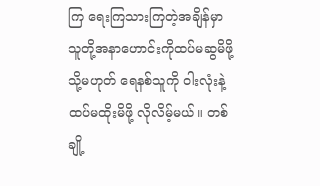ကြ ရေးကြသားကြတဲ့အချိန်မှာ သူတို့အနာဟောင်းကိုထပ်မဆွမိဖို့ သို့မဟုတ် ရေနစ်သူကို ဝါးလုံးနဲ့ထပ်မထိုးမိဖို့ လိုလိမ့်မယ်။ တစ်ချို့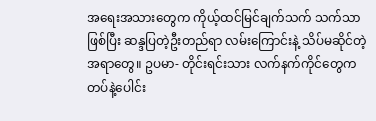အရေးအသားတွေက ကိုယ့်ထင်မြင်ချက်သက် သက်သာဖြစ်ပြီး ဆန္ဒပြတဲ့ဦးတည်ရာ လမ်းကြောင်းနဲ့ သိပ်မဆိုင်တဲ့အရာတွေ။ ဥပမာ- တိုင်းရင်းသား လက်နက်ကိုင်တွေက တပ်နဲ့ပေါင်း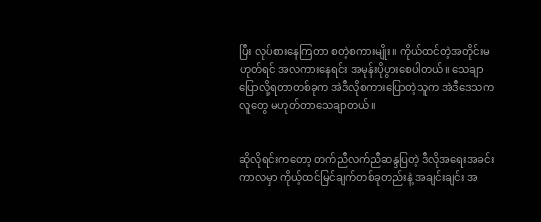ပြီး လုပ်စားနေကြတာ စတဲ့စကားမျိုး။ ကိုယ်ထင်တဲ့အတိုင်းမဟုတ်ရင် အလကားနေရင်း အမုန်းပိုပွားစေပါတယ်။ သေချာပြောလို့ရတာတစ်ခုက အဲဒီလိုစကားပြောတဲ့သူက အဲဒီဒေသကလူတွေ မဟုတ်တာသေချာတယ်။


ဆိုလိုရင်းကတော့ တက်ညီလက်ညီဆန္ဒပြတဲ့ ဒီလိုအရေးအခင်းကာလမှာ ကိုယ့်ထင်မြင်ချက်တစ်ခုတည်းနဲ့ အချင်းချင်း အ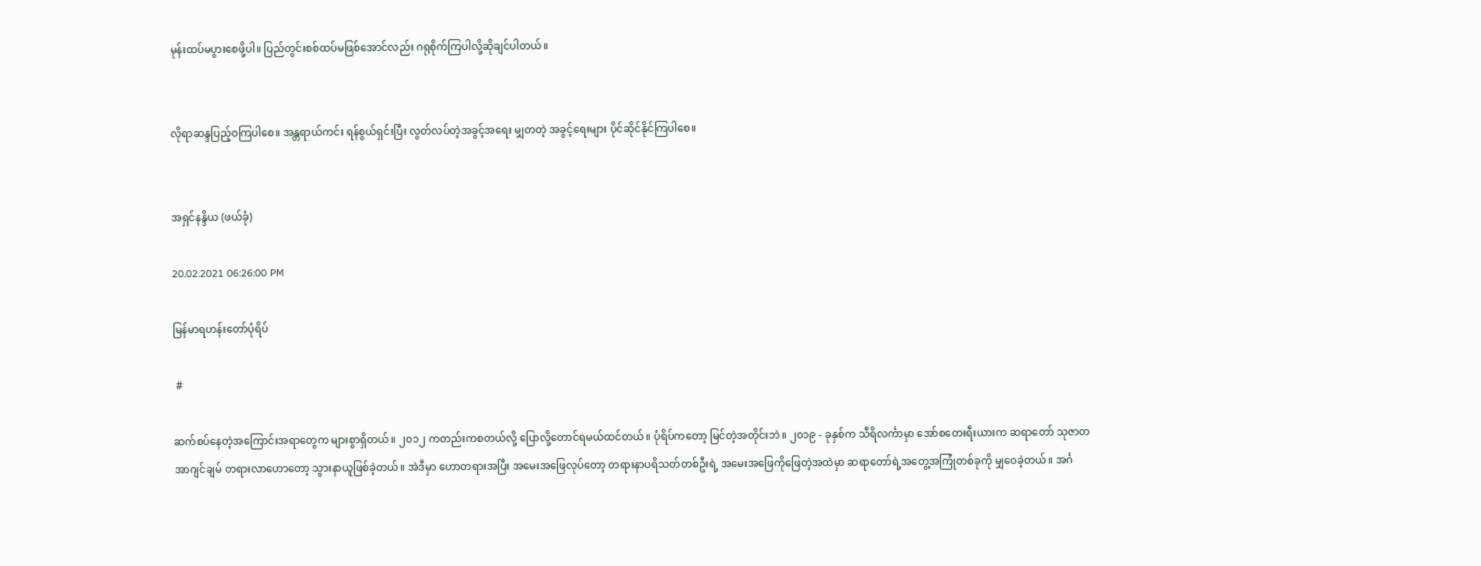မုန်းထပ်မပွားစေဖို့ပါ။ ပြည်တွင်းစစ်ထပ်မဖြစ်အောင်လည်း ဂရုစိုက်ကြပါလို့ဆိုချင်ပါတယ်။


လိုရာဆန္ဒပြည့်ဝကြပါစေ။ အန္တရာယ်ကင်း ရန်စွယ်ရှင်းပြီး လွတ်လပ်တဲ့အခွင့်အရေး မျှတတဲ့ အခွင့်ရေးများ ပိုင်ဆိုင်နိုင်ကြပါစေ။


အရှင်နန္ဒိယ (ဖယ်ခုံ)

20.02.2021 06:26:00 PM

မြန်မာရဟန်းတော်ပုံရိပ်

 #

ဆက်စပ်နေတဲ့အကြောင်းအရာတွေက များစွာရှိတယ်။ ၂၀၁၂ ကတည်းကစတယ်လို့ ပြောလို့တောင်ရမယ်ထင်တယ်။ ပုံရိပ်ကတော့ မြင်တဲ့အတိုင်းဘဲ။ ၂၀၁၉ - ခုနှစ်က သီရိလင်္ကာမှာ အော်စတေးရီးယားက ဆရာတော် သုဇာတအာဂျင်ချမ် တရားလာဟောတော့ သွားနာယူဖြစ်ခဲ့တယ်။ အဲဒီမှာ ဟောတရားအပြီး အမေးအဖြေလုပ်တော့ တရားနာပရိသတ်တစ်ဦးရဲ့ အမေးအဖြေကိုဖြေတဲ့အထဲမှာ ဆရာတော်ရဲ့အတွေ့အကြုံတစ်ခုကို မျှဝေခဲ့တယ်။ အင်္ဂ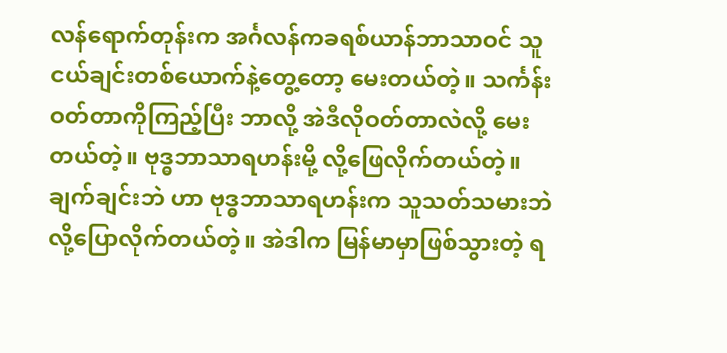လန်ရောက်တုန်းက အင်္ဂလန်ကခရစ်ယာန်ဘာသာဝင် သူငယ်ချင်းတစ်ယောက်နဲ့တွေ့တော့ မေးတယ်တဲ့။ သင်္ကန်းဝတ်တာကိုကြည့်ပြီး ဘာလို့ အဲဒီလိုဝတ်တာလဲလို့ မေးတယ်တဲ့။ ဗုဒ္ဓဘာသာရဟန်းမို့ လို့ဖြေလိုက်တယ်တဲ့။ ချက်ချင်းဘဲ ဟာ ဗုဒ္ဓဘာသာရဟန်းက သူသတ်သမားဘဲ လို့ပြောလိုက်တယ်တဲ့။ အဲဒါက မြန်မာမှာဖြစ်သွားတဲ့ ရ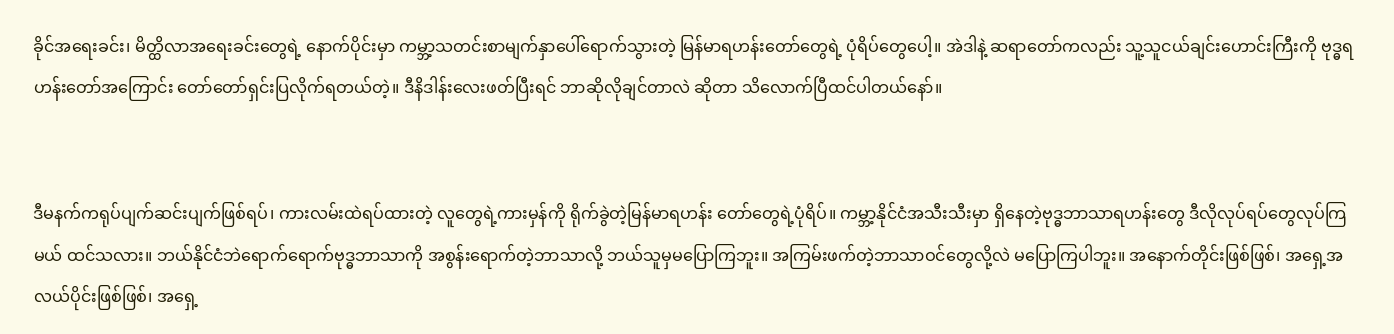ခိုင်အရေးခင်း၊ မိတ္ထိလာအရေးခင်းတွေရဲ့ နောက်ပိုင်းမှာ ကမ္ဘာ့သတင်းစာမျက်နှာပေါ်ရောက်သွားတဲ့ မြန်မာရဟန်းတော်တွေရဲ့ ပုံရိပ်တွေပေါ့။ အဲဒါနဲ့ ဆရာတော်ကလည်း သူ့သူငယ်ချင်းဟောင်းကြီးကို ဗုဒ္ဓရဟန်းတော်အကြောင်း တော်တော်ရှင်းပြလိုက်ရတယ်တဲ့။ ဒီနိဒါန်းလေးဖတ်ပြီးရင် ဘာဆိုလိုချင်တာလဲ ဆိုတာ သိလောက်ပြီထင်ပါတယ်နော်။


ဒီမနက်ကရုပ်ပျက်ဆင်းပျက်ဖြစ်ရပ်၊ ကားလမ်းထဲရပ်ထားတဲ့ လူတွေရဲ့ကားမှန်ကို ရိုက်ခွဲတဲ့မြန်မာရဟန်း တော်တွေရဲ့ပုံရိပ်။ ကမ္ဘာ့နိုင်ငံအသီးသီးမှာ ရှိနေတဲ့ဗုဒ္ဓဘာသာရဟန်းတွေ ဒီလိုလုပ်ရပ်တွေလုပ်ကြမယ် ထင်သလား။ ဘယ်နိုင်ငံဘဲရောက်ရောက်ဗုဒ္ဓဘာသာကို အစွန်းရောက်တဲ့ဘာသာလို့ ဘယ်သူမှမပြောကြဘူး။ အကြမ်းဖက်တဲ့ဘာသာဝင်တွေလို့လဲ မပြောကြပါဘူး။ အနောက်တိုင်းဖြစ်ဖြစ်၊ အရှေ့အလယ်ပိုင်းဖြစ်ဖြစ်၊ အရှေ့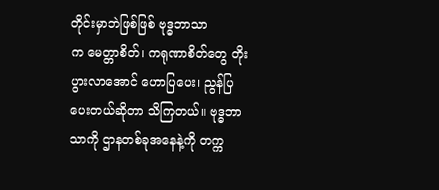တိုင်းမှာဘဲဖြစ်ဖြစ် ဗုဒ္ဓဘာသာက ‌မေတ္တာစိတ်၊ ကရုဏာစိတ်တွေ တိုးပွားလာအောင် ဟောပြပေး၊ ညွန်ပြပေးတယ်ဆိုတာ သိကြတယ်။ ဗုဒ္ဓဘာသာကို ဌာနတစ်ခုအနေနဲ့ကို တက္က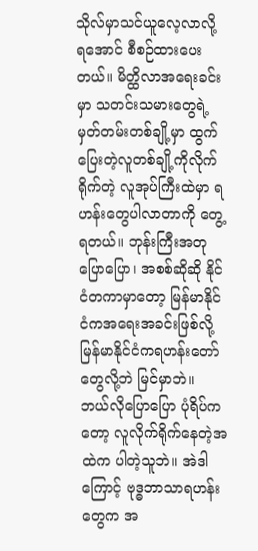သိုလ်မှာသင်ယူလေ့လာလို့ ရအောင် စီစဉ်ထားပေးတယ်။ မိတ္ထိလာအရေးခင်းမှာ သတင်းသမားတွေရဲ့ မှတ်တမ်းတစ်ချို့မှာ ထွက်ပြေးတဲ့လူတစ်ချို့ကိုလိုက်ရိုက်တဲ့ လူအုပ်ကြီးထဲမှာ ရဟန်းတွေပါလာတာကို တွေ့ရတယ်။ ဘုန်းကြီးအတုပြောပြော၊ အစစ်ဆိုဆို နိုင်ငံတကာမှာတော့ မြန်မာနိုင်ငံကအရေးအခင်းဖြစ်လို့ မြန်မာနိုင်ငံကရဟန်းတော်တွေလို့ဘဲ မြင်မှာဘဲ။ ဘယ်လိုပြောပြော ပုံရိပ်ကတော့ လူလိုက်ရိုက်နေတဲ့အထဲက ပါတဲ့သူဘဲ။ အဲဒါကြောင့် ဗုဒ္ဓဘာသာရဟန်းတွေက အ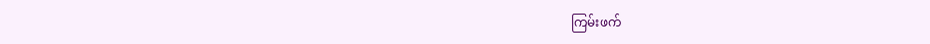ကြမ်းဖက်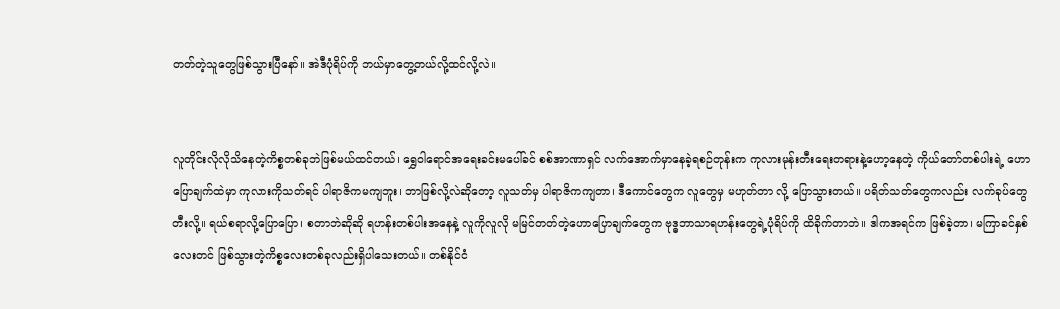တတ်တဲ့သူတွေဖြစ်သွားပြီနော်။ အဲဒီပုံရိပ်ကို ဘယ်မှာတွေ့တယ်လို့ထင်လို့လဲ။


လူတိုင်းလိုလိုသိနေတဲ့ကိစ္စတစ်ခုဘဲဖြစ်မယ်ထင်တယ်၊ ရွှေဝါရောင်အရေးခင်းမပေါ်ခင် စစ်အာဏာရှင် လက်အောက်မှာ‌နေခဲ့ရစဉ်တုန်းက ကုလားမုန်းတီးရေးတရားနဲ့‌ဟော့နေတဲ့ ကိုယ်တော်တစ်ပါးရဲ့ ဟောပြောချက်ထဲမှာ ကုလားကိုသတ်ရင် ပါရာဇိကမကျဘူး၊ ဘာဖြစ်လို့လဲဆိုတော့ လူသတ်မှ ပါရာဇိကကျတာ၊ ဒီကောင်တွေက လူတွေမှ မဟုတ်တာ လို့ ပြောသွားတယ်။ ပရိတ်သတ်တွေကလည်း လက်ခုပ်တွေတီးလို့။ ရယ်စရာလို့ပြောပြော၊ စတာဘဲဆိုဆို ရဟန်းတစ်ပါးအနေနဲ့ လူကိုလူလို မမြင်တတ်တဲ့ဟောပြောချက်တွေက ဗုဒ္ဓဘာသာရဟန်းတွေရဲ့ပုံရိပ်ကို ထိခိုက်တာဘဲ။ ဒါကအရင်က ဖြစ်ခဲ့တာ၊ မကြာခင်နှစ်လေးတင် ဖြစ်သွားတဲ့ကိစ္စလေးတစ်ခုလည်းရှိပါသေးတယ်။ တစ်နိုင်ငံ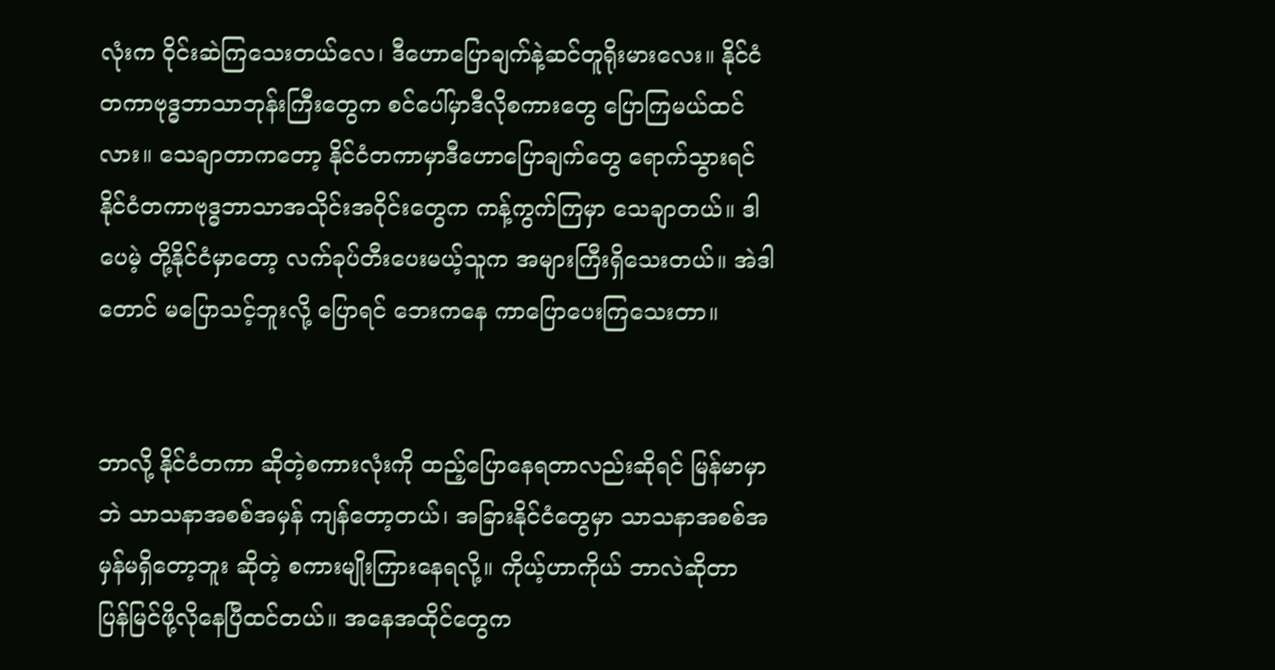လုံးက ဝိုင်းဆဲကြသေးတယ်လေ၊ ဒီဟောပြောချက်နဲ့ဆင်တူရိုးမားလေး။ နိုင်ငံတကာဗုဒ္ဓဘာသာဘုန်းကြီးတွေက စင်ပေါ်မှာဒီလိုစကားတွေ ပြောကြမယ်ထင်လား။ သေချာတာကတော့ နိုင်ငံတကာမှာဒီဟောပြောချက်တွေ‌ ရောက်သွားရင် နိုင်ငံတကာဗုဒ္ဓဘာသာအသိုင်းအဝိုင်းတွေက ကန့်ကွက်ကြမှာ သေချာတယ်။ ဒါပေမဲ့ တို့နိုင်ငံမှာတော့ လက်ခုပ်တီးပေးမယ့်သူက အများကြီးရှိသေးတယ်။ အဲဒါတောင် မပြောသင့်ဘူးလို့ ပြောရင် ဘေးကနေ ကာပြောပေးကြသေးတာ။


ဘာလို့ နိုင်ငံတကာ ဆိုတဲ့စကားလုံးကို ထည့်ပြောနေရတာလည်းဆိုရင် မြန်မာမှာဘဲ သာသနာအစစ်အမှန် ကျန်တော့တယ်၊ အခြားနိုင်ငံတွေမှာ သာသနာအစစ်အမှန်မရှိတော့ဘူး ဆိုတဲ့ စကားမျိုးကြားနေရလို့။ ကိုယ့်ဟာကိုယ် ဘာလဲဆိုတာ ပြန်မြင်ဖို့လိုနေပြီထင်တယ်။ အနေအထိုင်တွေက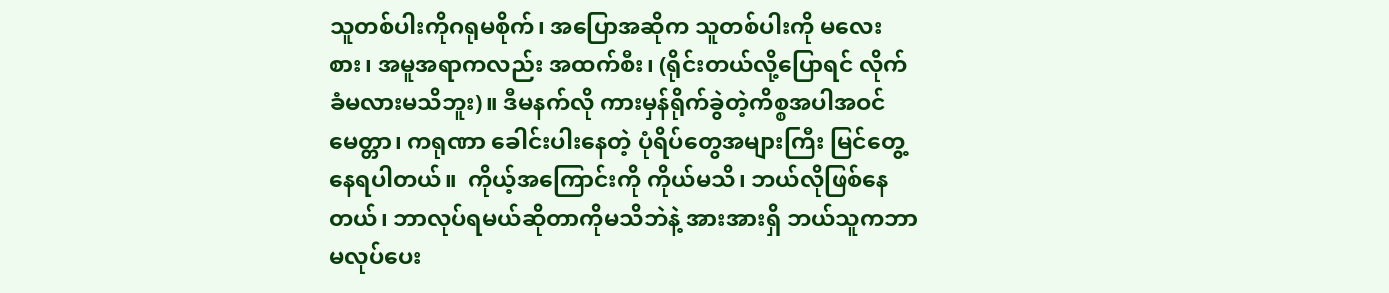သူတစ်ပါးကိုဂရုမစိုက်၊ အပြောအဆိုက သူတစ်ပါးကို မလေးစား၊ အမူအရာကလည်း အထက်စီး၊ (ရိုင်းတယ်လို့ပြောရင် လိုက်ခံမလားမသိဘူး)။ ဒီမနက်လို ကားမှန်ရိုက်ခွဲတဲ့ကိစ္စအပါအဝင် မေတ္တာ၊ ကရုဏာ ခေါင်းပါးနေတဲ့ ပုံရိပ်တွေအများကြီး မြင်တွေ့နေရပါတယ်။  ကိုယ့်အကြောင်းကို ကိုယ်မသိ၊ ဘယ်လိုဖြစ်နေတယ်၊ ဘာလုပ်ရမယ်ဆိုတာကိုမသိဘဲနဲ့ အားအားရှိ ဘယ်သူကဘာမလုပ်ပေး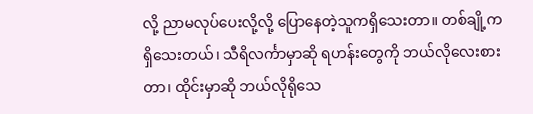လို့ ညာမလုပ်ပေးလို့လို့ ပြောနေတဲ့သူကရှိသေးတာ။ တစ်ချို့ကရှိသေးတယ်၊ သီရိလင်္ကာမှာဆို ရဟန်းတွေကို ဘယ်လိုလေးစားတာ၊ ထိုင်းမှာဆို ဘယ်လိုရိုသေ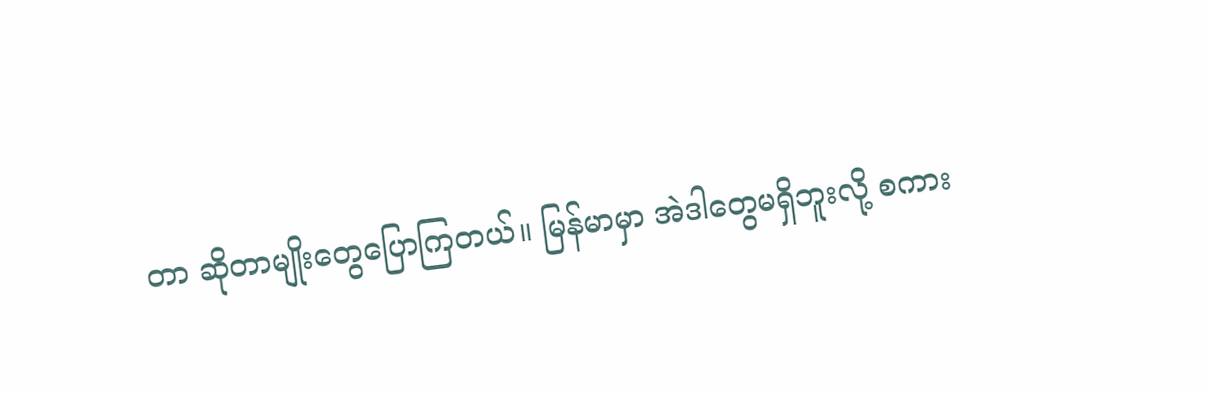တာ ဆိုတာမျိုးတွေပြောကြတယ်။ မြန်မာမှာ အဲဒါတွေမရှိဘူးလို့ စကား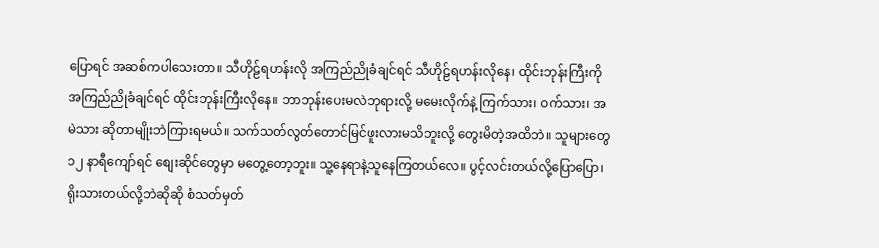ပြောရင် အဆစ်ကပါသေးတာ။ သီဟိုဠ်ရဟန်းလို အကြည်ညိုခံချင်ရင် သီဟိုဠ်ရဟန်းလိုနေ၊ ထိုင်းဘုန်းကြီးကို အကြည်ညိုခံချင်ရင် ထိုင်းဘုန်းကြီးလိုနေ။ ဘာဘုန်းပေးမလဲဘုရားလို့ မမေးလိုက်နဲ့ ကြက်သား၊ ဝက်သား၊ အမဲသား ဆိုတာမျိုးဘဲကြားရမယ်။ သက်သတ်လွတ်တောင်မြင်ဖူးလားမသိဘူးလို့ တွေးမိတဲ့အထိဘဲ။ သူများတွေ ၁၂ နာရီကျော်ရင် စျေးဆိုင်တွေမှာ မတွေ့တော့ဘူး။ သူ့နေရာနဲ့သူနေကြတယ်လေ။ ပွင့်လင်းတယ်လို့ပြောပြော၊ ရိုးသားတယ်လို့ဘဲဆိုဆို စံသတ်မှတ်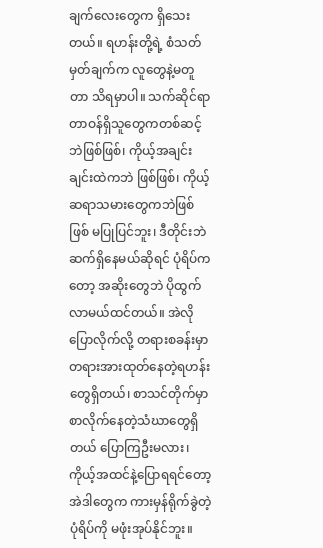ချက်လေးတွေက ရှိသေးတယ်။ ရဟန်းတို့ရဲ့ စံသတ်မှတ်ချက်က လူတွေနဲ့မတူတာ သိရမှာပါ။ သက်ဆိုင်ရာတာဝန်ရှိသူတွေကတစ်ဆင့်ဘဲဖြစ်ဖြစ်၊ ကိုယ့်အချင်းချင်းထဲကဘဲ ဖြစ်ဖြစ်၊ ကိုယ့်ဆရာသမားတွေကဘဲဖြစ်ဖြစ် မပြုပြင်ဘူး၊ ဒီတိုင်းဘဲ ဆက်ရှိနေမယ်ဆိုရင် ပုံရိပ်ကတော့ အဆိုးတွေဘဲ ပိုထွက်လာမယ်ထင်တယ်။ အဲလိုပြောလိုက်လို့ တရားစခန်းမှာ တရားအားထုတ်နေတဲ့ရဟန်းတွေရှိတယ်၊ စာသင်တိုက်မှာ စာလိုက်နေတဲ့သံဃာတွေရှိတယ် ပြောကြဦးမလား၊ ကိုယ့်အထင်နဲ့ပြောရရင်တော့ အဲဒါတွေက ကားမှန်ရိုက်ခွဲတဲ့ ပုံရိပ်ကို မဖုံးအုပ်နိုင်ဘူး။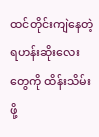ထင်တိုင်းကျဲနေတဲ့ ရဟန်းဆိုးလေးတွေကို ထိန်းသိမ်းဖို့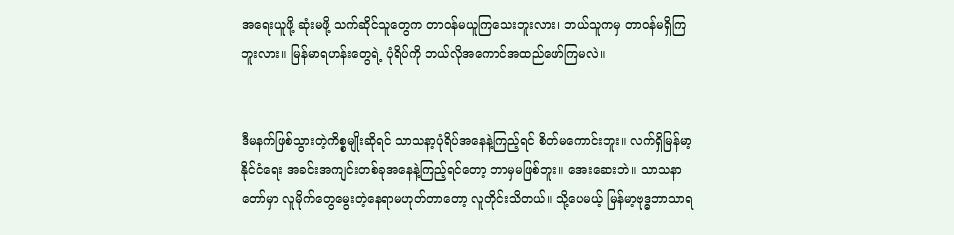အရေးယူဖို့ ဆုံးမဖို့ သက်ဆိုင်သူတွေက တာဝန်မယူကြသေးဘူးလား၊ ဘယ်သူကမှ တာဝန်မရှိကြဘူးလား။ မြန်မာရဟန်းတွေရဲ့ ပုံရိပ်ကို ဘယ်လိုအကောင်အထည်ဖော်ကြမလဲ။


ဒီမနက်ဖြစ်သွားတဲ့ကိစ္စမျိုးဆိုရင် သာသနာ့ပုံရိပ်အနေနဲ့ကြည့်ရင် စိတ်မကောင်းဘူး။ လက်ရှိမြန်မာ့နိုင်ငံရေး အခင်းအကျင်းတစ်ခုအနေနဲ့ကြည့်ရင်တော့ ဘာမှမဖြစ်ဘူး။ အေးဆေးဘဲ။ သာသနာတော်မှာ လူမိုက်တွေမွေးတဲ့နေရာမဟုတ်တာတော့ လူတိုင်းသိတယ်။ သို့ပေမယ့် မြန်မာ့ဗုဒ္ဓဘာသာရ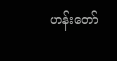ဟန်းတော်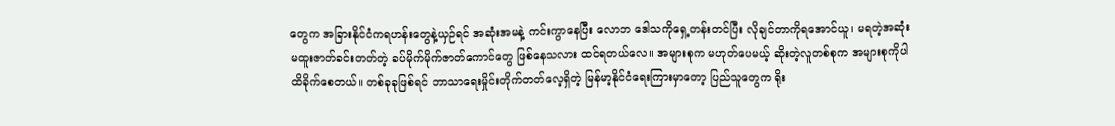တွေက အခြားနိုင်ငံကရဟန်းတွေနဲ့ယှဉ်ရင် အဆုံးအမနဲ့ ကင်းကွာနေပြီး လောဘ ဒေါသကိုရှေ့တန်းတင်ပြီး လိုချင်တာကိုရအောင်ယူ၊ မရတဲ့အဆုံး မထူးဇာတ်ခင်းတတ်တဲ့ ခပ်မိုက်မိုက်ဇာတ်ကောင်တွေ ဖြစ်နေသလား ထင်ရတယ်လေ။ အများစုက မဟုတ်ပေမယ့် ဆိုးတဲ့လူတစ်စုက အများစုကိုပါ ထိခိုက်စေတယ်။ တစ်ခုခုဖြစ်ရင် ဘာသာရေးမှိုင်းတိုက်တတ်လေ့ရှိတဲ့ မြန်မာ့နိုင်ငံရေးကြားမှာတော့ ပြည်သူတွေက ရိုး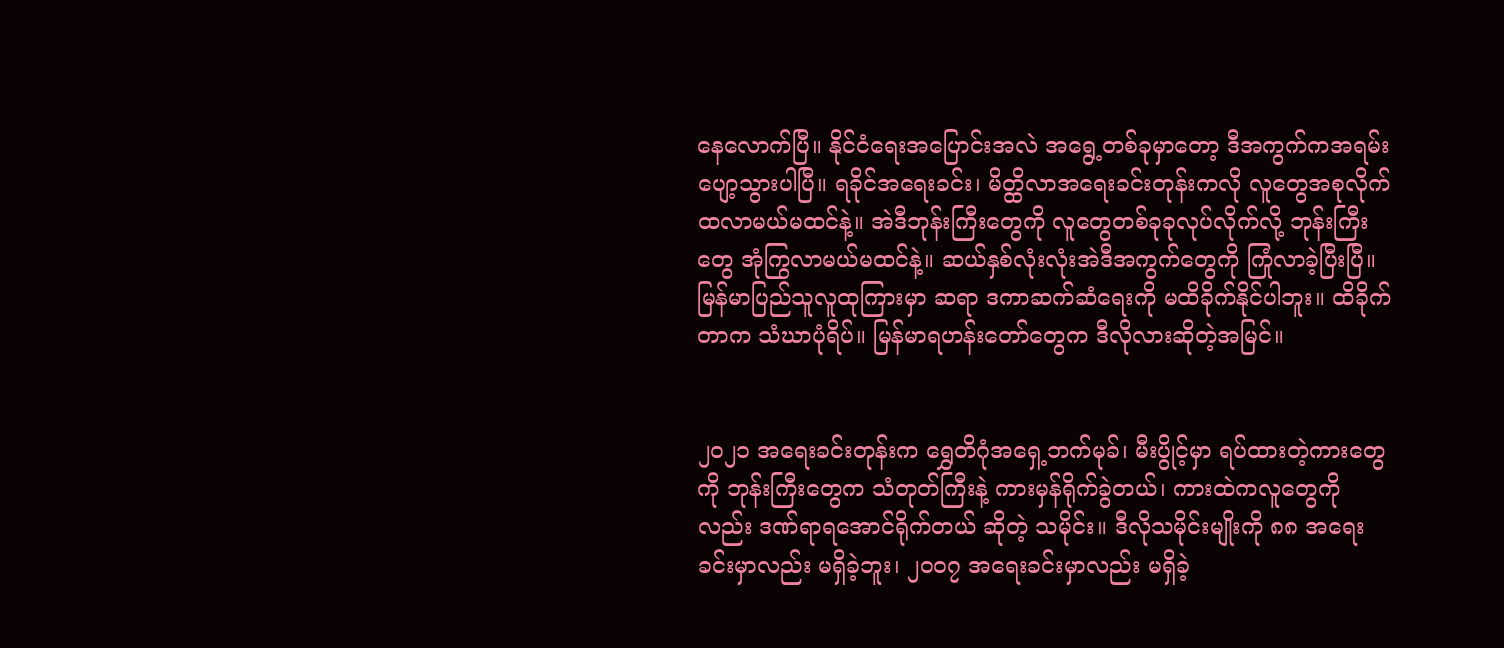နေလောက်ပြီ။ နိုင်ငံရေးအပြောင်းအလဲ အရွေ့တစ်ခုမှာတော့ ဒီအကွက်ကအရမ်းပျော့သွားပါပြီ။ ရခိုင်အရေးခင်း၊ မိတ္ထိလာအရေးခင်းတုန်းကလို လူတွေအစုလိုက်ထလာမယ်မထင်နဲ့။ အဲဒီဘုန်းကြီးတွေကို လူတွေတစ်ခုခုလုပ်လိုက်လို့ ဘုန်းကြီးတွေ အုံကြွလာမယ်မထင်နဲ့။ ဆယ်နှစ်လုံးလုံးအဲဒီအကွက်တွေကို ကြုံလာခဲ့ပြီးပြီ။ မြန်မာပြည်သူလူထုကြားမှာ ဆရာ ဒကာဆက်ဆံရေးကို မထိခိုက်နိုင်ပါဘူး။ ထိခိုက်တာက သံဃာပုံရိပ်။ မြန်မာရဟန်းတော်တွေက ဒီလိုလားဆိုတဲ့အမြင်။


၂၀၂၁ အရေးခင်းတုန်းက ရွှေတိဂုံအရှေ့ဘက်မုခ်၊ မီးပွိုင့်မှာ ရပ်ထားတဲ့ကားတွေကို ဘုန်းကြီးတွေက သံတုတ်ကြီးနဲ့ ကားမှန်ရိုက်ခွဲတယ်၊ ကားထဲကလူတွေကိုလည်း ဒဏ်ရာရအောင်ရိုက်တယ် ဆိုတဲ့ သမိုင်း။ ဒီလိုသမိုင်းမျိုးကို ၈၈ အ‌ရေးခင်းမှာလည်း မရှိခဲ့ဘူး၊ ၂၀၀၇ အရေးခင်းမှာလည်း မရှိခဲ့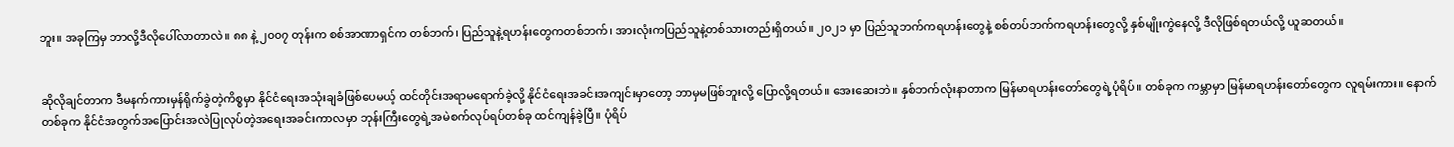ဘူး။ အခုကြမှ ဘာလို့ဒီလိုပေါ်လာတာလဲ။ ၈၈ နဲ့ ၂၀၀၇ တုန်းက စစ်အာဏာရှင်က တစ်ဘက်၊ ပြည်သူနဲ့ရဟန်းတွေကတစ်ဘက်၊ အားလုံးကပြည်သူနဲ့တစ်သားတည်းရှိတယ်။ ၂၀၂၁ မှာ ပြည်သူဘက်ကရဟန်းတွေနဲ့ စစ်တပ်ဘက်ကရဟန်းတွေလို့ နှစ်မျိုးကွဲနေလို့ ဒီလိုဖြစ်ရတယ်လို့ ယူဆတယ်။


ဆိုလိုချင်တာက ဒီမနက်ကားမှန်ရိုက်ခွဲတဲ့ကိစ္စမှာ နိုင်ငံရေးအသုံးချခံဖြစ်ပေမယ့် ထင်တိုင်းအရာမရောက်ခဲ့လို့ နိုင်ငံရေးအခင်းအကျင်းမှာတော့ ဘာမှမဖြစ်ဘူးလို့ ‌ပြောလို့ရတယ်။ အေးဆေးဘဲ။ နှစ်ဘက်လုံးနာတာက မြန်မာရဟန်းတော်တွေရဲ့ပုံရိပ်။ တစ်ခုက ကမ္ဘာမှာ မြန်မာရဟန်းတော်တွေက လူရမ်းကား။ နောက်တစ်ခုက နိုင်ငံအတွက်အပြောင်းအလဲပြုလုပ်တဲ့အရေးအခင်းကာလမှာ ဘုန်းကြီးတွေရဲ့အမဲစက်လုပ်ရပ်တစ်ခု ထင်ကျန်ခဲ့ပြီ။ ပုံရိပ်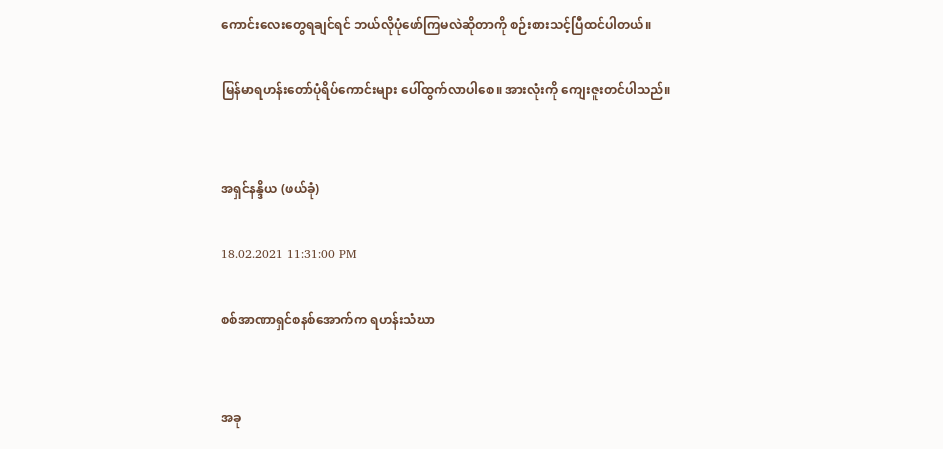ကောင်းလေးတွေရချင်ရင် ဘယ်လိုပုံဖော်ကြမလဲဆိုတာကို စဉ်းစားသင့်ပြီထင်ပါတယ်။

မြန်မာရဟန်းတော်ပုံရိပ်ကောင်းများ ပေါ်ထွက်လာပါစေ။ အားလုံးကို ကျေးဇူးတင်ပါသည်။


အရှင်နန္ဒိယ (ဖယ်ခုံ)

18.02.2021 11:31:00 PM

စစ်အာဏာရှင်စနစ်အောက်က ရဟန်းသံဃာ


အခု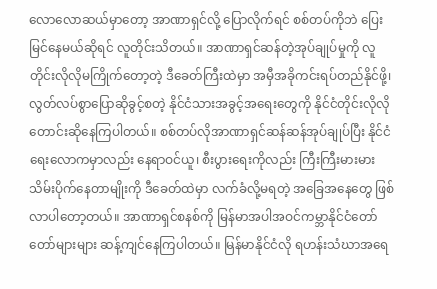လောလောဆယ်မှာတော့ အာဏာရှင်လို့ ပြောလိုက်ရင် စစ်တပ်ကိုဘဲ ပြေးမြင်နေမယ်ဆိုရင် လူတိုင်းသိတယ်။ အာဏာရှင်ဆန်တဲ့အုပ်ချုပ်မှုကို လူတိုင်းလိုလိုမကြိုက်တော့တဲ့ ဒီခေတ်ကြီးထဲမှာ အမှီအခိုကင်းရပ်တည်နိုင်ဖို့၊ လွတ်လပ်စွာပြောဆိုခွင့်စတဲ့ နိုင်ငံသားအခွင့်အရေးတွေကို နိုင်ငံတိုင်းလိုလို တောင်းဆိုနေကြပါတယ်။ စစ်တပ်လိုအာဏာရှင်ဆန်ဆန်အုပ်ချုပ်ပြီး နိုင်ငံရေးလောကမှာလည်း နေရာဝင်ယူ၊ စီးပွားရေးကိုလည်း ကြီးကြီးမားမားသိမ်းပိုက်နေတာမျိုးကို ဒီခေတ်ထဲမှာ လက်ခံလို့မရတဲ့ အခြေအနေတွေ ဖြစ်လာပါတော့တယ်။ အာဏာရှင်စနစ်ကို မြန်မာအပါအဝင်ကမ္ဘာနိုင်ငံ‌တော်တော်များများ ဆန့်ကျင်နေကြပါတယ်။ မြန်မာနိုင်ငံလို ရဟန်းသံဃာအရေ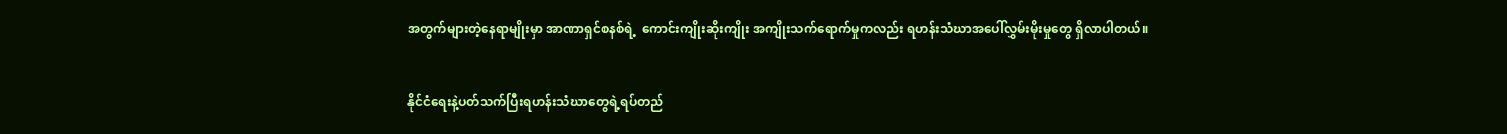အတွက်များတဲ့နေရာမျိုးမှာ အာဏာရှင်စနစ်ရဲ့  ကောင်းကျိုးဆိုးကျိုး အကျိုးသက်ရောက်မှုကလည်း ရဟန်းသံဃာအပေါ်လွှမ်းမိုးမှုတွေ ရှိလာပါတယ်။


နိုင်ငံရေးနဲ့ပတ်သက်ပြီးရဟန်းသံဃာတွေရဲ့ရပ်တည်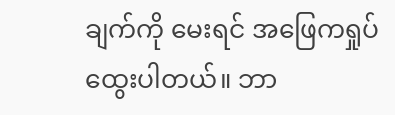ချက်ကို မေးရင် အဖြေကရှုပ်ထွေးပါတယ်။ ဘာ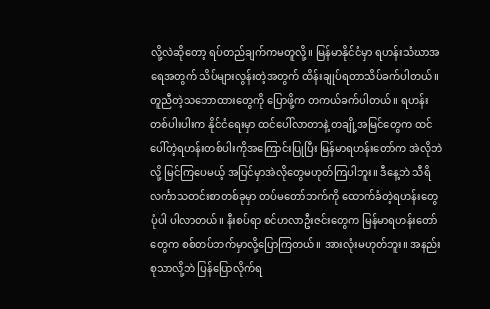လို့လဲဆိုတော့ ရပ်တည်ချက်ကမတူလို့။ မြန်မာနိုင်ငံမှာ ရဟန်းသံဃာအရေအတွက် သိပ်များလွန်းတဲ့အတွက် ထိန်းချုပ်ရတာသိပ်ခက်ပါတယ်။ တူညီတဲ့သဘောထားတွေကို ပြောဖို့က တကယ်ခက်ပါတယ်။ ရဟန်းတစ်ပါးပါးက နိုင်ငံရေးမှာ ထင်ပေါ်လာတာနဲ့ တချို့အမြင်တွေက ထင်ပေါ်တဲ့ရဟန်းတစ်ပါးကိုအကြောင်းပြုပြီး မြန်မာရဟန်းတော်က အဲလိုဘဲလို့ မြင်ကြပေမယ့် အပြင်မှာအဲလိုတွေမဟုတ်ကြပါဘူး။ ဒီနေ့ဘဲ သီရိလင်္ကာသတင်းစာတစ်ခုမှာ တပ်မတော်ဘက်ကို ထောက်ခံတဲ့ရဟန်းတွေပုံပါ ပါလာတယ်။ နီးစပ်ရာ စင်ဟလာဦးဇင်းတွေက မြန်မာရဟန်းတော်တွေက စစ်တပ်ဘက်မှာလို့ပြောကြတယ်။ အားလုံးမဟုတ်ဘူး။ အနည်းစုသာလို့ဘဲ ပြန်ပြောလိုက်ရ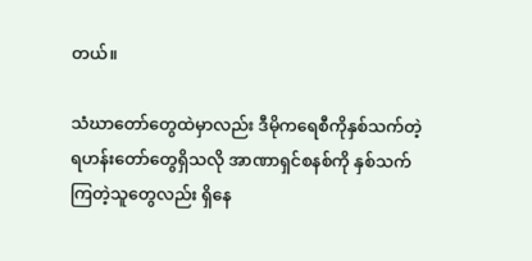တယ်။

သံဃာတော်တွေထဲမှာလည်း ဒီမိုကရေစီကိုနှစ်သက်တဲ့ရဟန်းတော်တွေရှိသလို အာဏာရှင်စနစ်ကို နှစ်သက်ကြတဲ့သူတွေလည်း ရှိနေ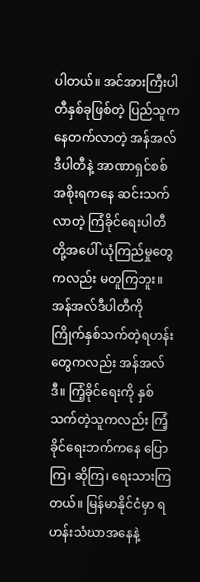ပါတယ်။ အင်အားကြီးပါတီနှစ်ခုဖြစ်တဲ့ ပြည်သူကနေတက်လာတဲ့ အန်အလ်ဒီပါတီနဲ့ အာဏာရှင်စစ်အစိုးရကနေ ဆင်းသက်လာတဲ့ ကြံခိုင်ရေးပါတီတို့အပေါ် ယုံကြည်မှုတွေကလည်း မတူကြဘူး။ အန်အလ်ဒီပါတီကို ကြိုက်နှစ်သက်တဲ့ရဟန်းတွေကလည်း အန်အလ်ဒီ။ ကြံ့ခိုင်ရေးကို နှစ်သက်တဲ့သူကလည်း ကြံ့ခိုင်‌ရေးဘက်ကနေ ပြောကြ၊ ဆိုကြ၊ ‌ရေးသားကြတယ်။ မြန်မာနိုင်ငံမှာ ရဟန်းသံဃာအနေနဲ့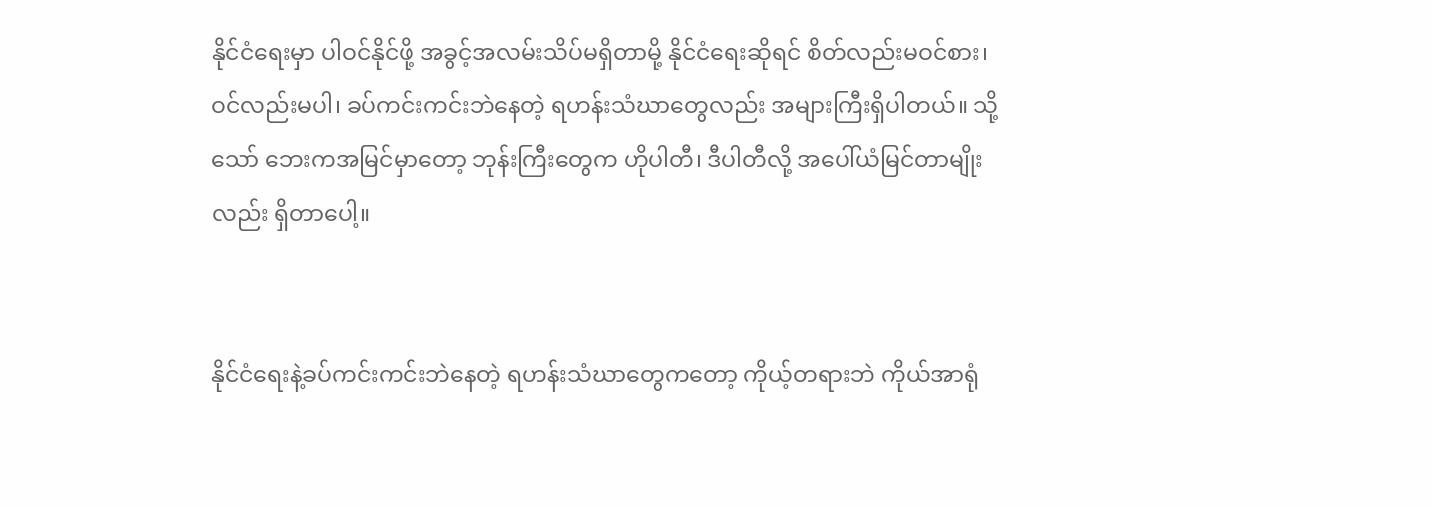နိုင်ငံရေးမှာ ပါဝင်နိုင်ဖို့ အခွင့်အလမ်းသိပ်မရှိတာမို့ နိုင်ငံရေးဆိုရင် စိတ်လည်းမဝင်စား၊ ဝင်လည်းမပါ၊ ခပ်ကင်းကင်းဘဲနေတဲ့ ရဟန်းသံဃာတွေလည်း အများကြီးရှိပါတယ်။ သို့သော် ဘေးကအမြင်မှာတော့ ဘုန်းကြီးတွေက ဟိုပါတီ၊ ဒီပါတီလို့ အပေါ်ယံမြင်တာမျိုးလည်း ရှိတာပေါ့။


နိုင်ငံရေးနဲ့ခပ်ကင်းကင်းဘဲနေတဲ့ ရဟန်းသံဃာတွေကတော့ ကိုယ့်တရားဘဲ ကိုယ်အာရုံ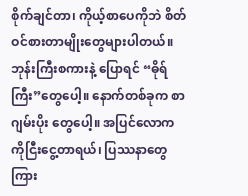စိုက်ချင်တာ၊ ကိုယ့်စာပေကိုဘဲ စိတ်ဝင်စားတာမျိုးတွေများပါတယ်။ ဘုန်းကြီးစကားနဲ့ ပြောရင် “ဓိုရ်ကြီး”တွေပေါ့။ နောက်တစ်ခုက စာဂျမ်းပိုး တွေပေါ့။ အပြင်လောကကိုငြီးငွေ့တာရယ်၊ ပြဿနာတွေကြား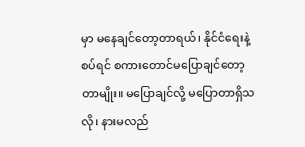မှာ မနေချင်တော့တာရယ်၊ နိုင်ငံရေးနဲ့စပ်ရင် စကားတောင်မပြောချင်တော့တာမျိုး။ မပြောချင်လို့ မပြောတာရှိသလို၊ နားမလည်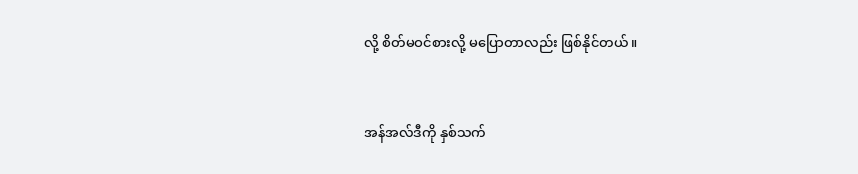လို့ စိတ်မဝင်စားလို့ မပြောတာလည်း ဖြစ်နိုင်တယ်။


အန်အလ်ဒီကို နှစ်သက်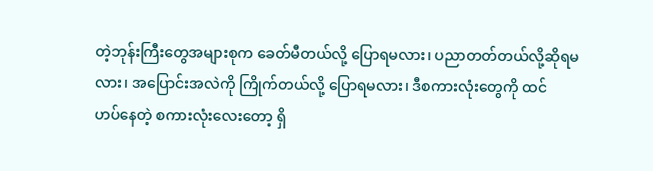တဲ့ဘုန်းကြီးတွေအများစုက ခေတ်မီတယ်လို့ ပြောရမလား၊ ပညာတတ်တယ်လို့ဆိုရမလား၊ အပြောင်းအလဲကို ကြိုက်တယ်လို့ ပြောရမလား၊ ဒီစကားလုံးတွေကို ထင်ဟပ်‌နေတဲ့ စကားလုံးလေးတော့ ရှိ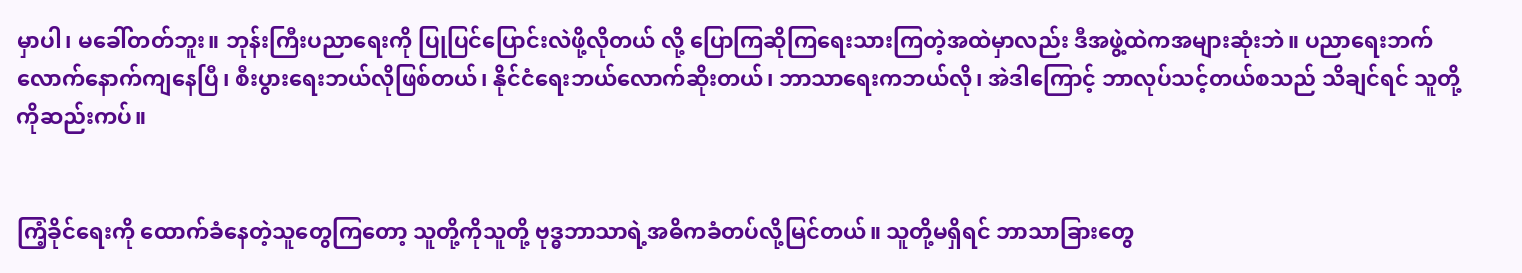မှာပါ၊ မခေါ်တတ်ဘူး။ ဘုန်းကြီးပညာရေးကို ပြုပြင်ပြောင်းလဲဖို့လိုတယ် လို့ ပြောကြဆိုကြရေးသားကြတဲ့အထဲမှာလည်း ဒီအဖွဲ့ထဲကအများဆုံးဘဲ။ ပညာရေးဘက်လောက်နောက်ကျနေပြီ၊ စီးပွားရေးဘယ်လိုဖြစ်တယ်၊ နိုင်ငံရေးဘယ်လောက်ဆိုးတယ်၊ ဘာသာရေးကဘယ်လို၊ အဲဒါကြောင့် ဘာလုပ်သင့်တယ်စသည် သိချင်ရင် သူတို့ကိုဆည်းကပ်။


ကြံ့ခိုင်ရေးကို ထောက်ခံနေတဲ့သူတွေကြတော့ သူတို့ကိုသူတို့ ဗုဒ္ဓဘာသာရဲ့အဓိကခံတပ်လို့မြင်တယ်။ သူတို့မရှိရင် ဘာသာခြားတွေ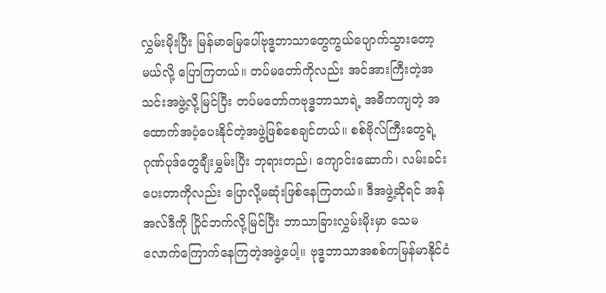လွှမ်းမိုးပြီး မြန်မာမြေပေါ်ဗုဒ္ဓဘာသာတွေကွယ်ပျောက်သွားတော့မယ်လို့ ပြောကြတယ်။ တပ်မတော်ကိုလည်း အင်အားကြီးတဲ့အသင်းအဖွဲ့လို့မြင်ပြီး တပ်မတော်ကဗုဒ္ဓဘာသာရဲ့ အဓိကကျတဲ့ အထောက်အပံ့ပေးနိုင်တဲ့အဖွဲ့ဖြစ်စေချင်တယ်။ စစ်ဗိုလ်ကြီးတွေရဲ့ ဂုဏ်ပုဒ်တွေချီးမွှမ်းပြီး ဘုရားတည်၊ ကျောင်းဆောက်၊ လမ်းခင်းပေးတာကိုလည်း ပြောလို့မဆုံးဖြစ်နေကြတယ်။ ဒီအဖွဲ့ဆိုရင် အန်အလ်ဒီကို ပြိုင်ဘက်လို့မြင်ပြီး ဘာသာခြားလွှမ်းမိုးမှာ သေမလောက်ကြောက်နေကြတဲ့အဖွဲ့ပေါ့။ ဗုဒ္ဓဘာသာအစစ်ကမြန်မာနိုင်ငံ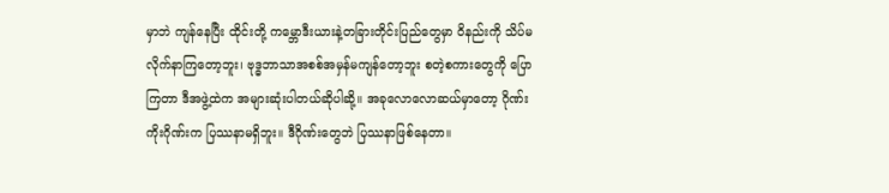မှာဘဲ ကျန်နေပြီး ထိုင်းတို့ ကမ္ဘောဒီးယားနဲ့တခြားတိုင်းပြည်တွေမှာ ဝိနည်းကို သိပ်မလိုက်နာကြတော့ဘူး၊ ဗုဒ္ဓဘာသာအစစ်အမှန်မကျန်တော့ဘူး စတဲ့စကားတွေကို ပြောကြတာ ဒီအဖွဲ့ထဲက အများဆုံးပါတယ်ဆိုပါဆို့။ အခုလောလောဆယ်မှာတော့ ဂိုဏ်းကိုးဂိုဏ်းက ပြဿနာမရှိဘူး။ ဒီဂိုဏ်းတွေဘဲ ပြဿနာဖြစ်နေတာ။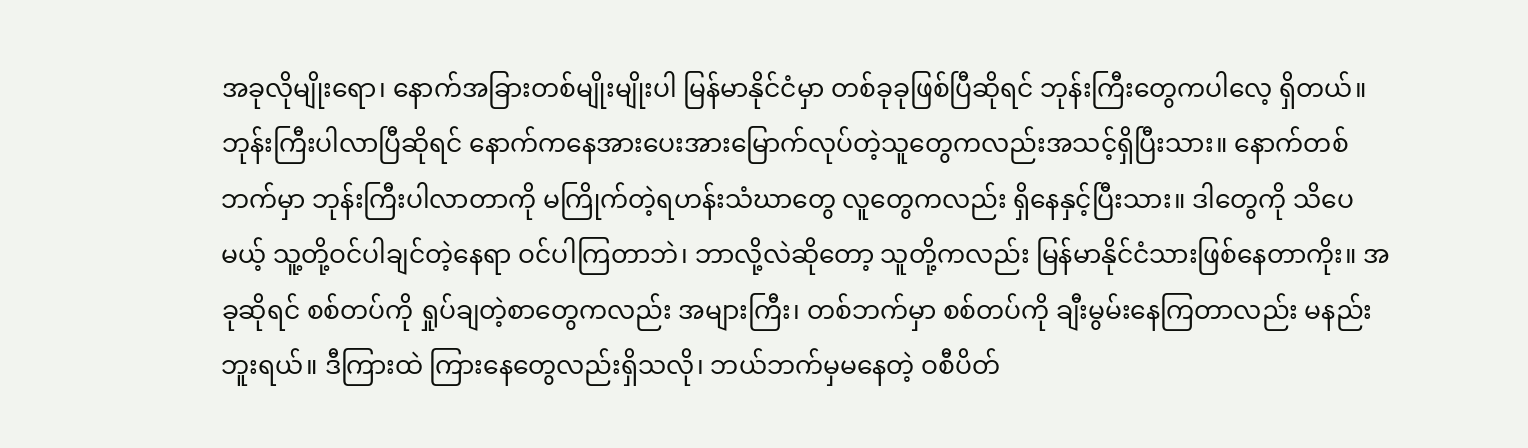အခုလိုမျိုးရော၊ နောက်အခြားတစ်မျိုးမျိုးပါ မြန်မာနိုင်ငံမှာ တစ်ခုခုဖြစ်ပြီဆိုရင် ဘုန်းကြီးတွေကပါလေ့ ရှိတယ်။ ဘုန်းကြီးပါလာပြီဆိုရင် နောက်ကနေအားပေးအားမြောက်လုပ်တဲ့သူတွေကလည်းအသင့်ရှိပြီးသား။ နောက်တစ်ဘက်မှာ ဘုန်းကြီးပါလာတာကို မကြိုက်တဲ့ရဟန်းသံဃာတွေ လူတွေကလည်း ရှိနေနှင့်ပြီးသား။ ဒါတွေကို သိပေမယ့် သူ့တို့ဝင်ပါချင်တဲ့နေရာ ဝင်ပါကြတာဘဲ၊ ဘာလို့လဲဆိုတော့ သူတို့ကလည်း မြန်မာနိုင်ငံသားဖြစ်နေတာကိုး။ အခုဆိုရင် စစ်တပ်ကို ရှုပ်ချတဲ့စာတွေကလည်း အများကြီး၊ တစ်ဘက်မှာ စစ်တပ်ကို ချီးမွမ်းနေကြတာလည်း မနည်းဘူးရယ်။ ဒီကြားထဲ ကြားနေတွေလည်းရှိသလို၊ ဘယ်ဘက်မှမနေတဲ့ ဝစီပိတ်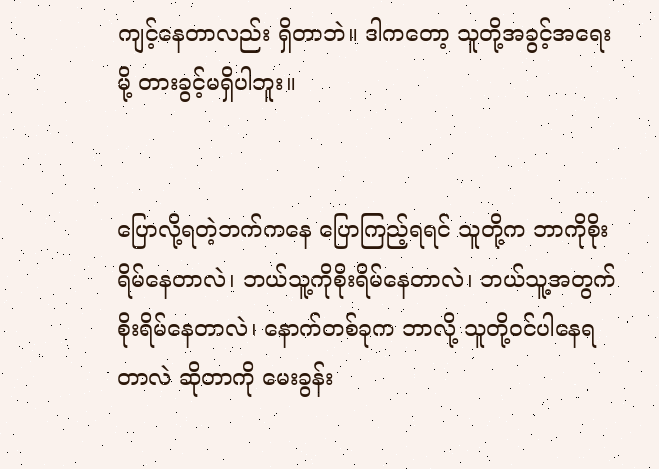ကျင့်နေတာလည်း ရှိတာဘဲ။ ဒါကတော့ သူတို့အခွင့်အရေးမို့ တားခွင့်မရှိပါဘူး။


ပြောလို့ရတဲ့ဘက်ကနေ ပြောကြည့်ရရင် သူတို့က ဘာကိုစိုးရိမ်နေတာလဲ၊ ဘယ်သူ့ကိုစိုးရိမ်နေတာလဲ၊ ဘယ်သူ့အတွက်စိုးရိမ်နေတာလဲ၊ နောက်တစ်ခုက ဘာလို့ သူတို့ဝင်ပါနေရတာလဲ ဆိုတာကို မေးခွန်း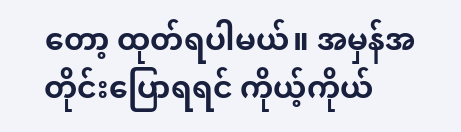တော့ ထုတ်ရပါမယ်။ အမှန်အတိုင်းပြောရရင် ကိုယ့်ကိုယ်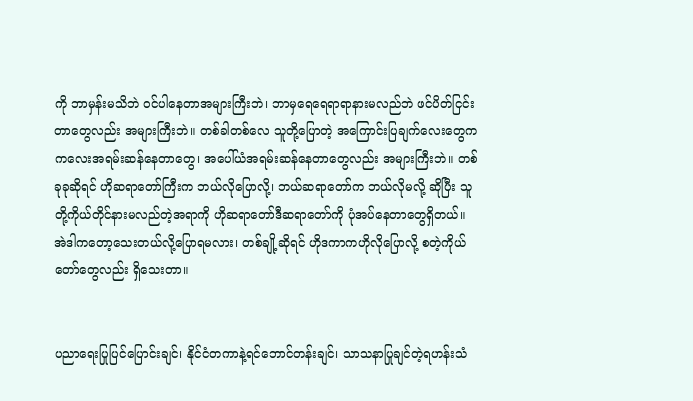ကို ဘာမှန်းမသိဘဲ ဝင်ပါနေတာအများကြီးဘဲ၊ ဘာမှရေရေရာရာနားမလည်ဘဲ ဖင်ပိတ်ငြင်းတာတွေလည်း အများကြီးဘဲ။ တစ်ခါတစ်လေ သူတို့ပြောတဲ့ အကြောင်းပြချက်လေးတွေက ကလေးအရမ်းဆန်နေတာတွေ၊ အပေါ်ယံအရမ်းဆန်နေတာတွေလည်း အများကြီးဘဲ။ တစ်ခုခုဆိုရင် ဟိုဆရာတော်ကြီးက ဘယ်လိုပြောလို့၊ ဘယ်ဆရာတော်က ဘယ်လိုမလို့ ဆိုပြီး သူတို့ကိုယ်တိုင်နားမလည်တဲ့အရာကို ဟိုဆရာတော်ဒီဆရာတော်ကို ပုံအပ်နေတာတွေရှိတယ်။ အဲဒါကတော့သေးတယ်လို့ပြောရမလား၊ တစ်ချို့ဆိုရင် ဟိုဒကာကဟိုလိုပြောလို့ စတဲ့ကိုယ်တော်တွေလည်း ရှိသေးတာ။


ပညာရေးပြုပြင်ပြောင်းချင်၊ နိုင်ငံတကာနဲ့ရင်ဘောင်တန်းချင်၊ သာသနာပြုချင်တဲ့ရဟန်းသံ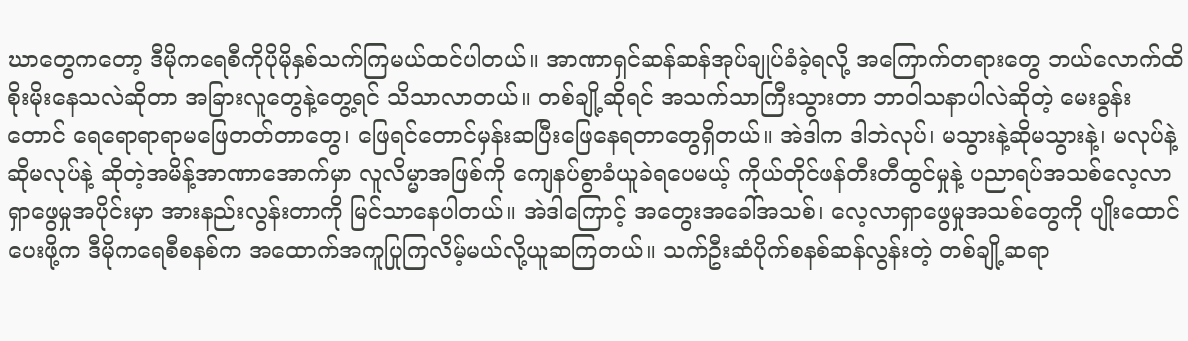ဃာတွေကတော့ ဒီမိုကရေစီကိုပိုမိုနှစ်သက်ကြမယ်ထင်ပါတယ်။ အာဏာရှင်ဆန်ဆန်အုပ်ချုပ်ခံခဲ့ရလို့ အကြောက်တရားတွေ ဘယ်လောက်ထိစိုးမိုးနေသလဲဆိုတာ အခြားလူတွေနဲ့တွေ့ရင် သိသာလာတယ်။ တစ်ချို့ဆိုရင် အသက်သာကြီးသွားတာ ဘာဝါသနာပါလဲဆိုတဲ့ မေးခွန်းတောင် ရေရောရာရာမဖြေတတ်တာတွေ၊ ဖြေရင်တောင်မှန်းဆပြီးဖြေနေရတာတွေရှိတယ်။ အဲဒါက ဒါဘဲလုပ်၊ မသွားနဲ့ဆိုမသွားနဲ့၊ မလုပ်နဲ့ဆိုမလုပ်နဲ့ ဆိုတဲ့အမိန့်အာဏာအောက်မှာ လူလိမ္မာအဖြစ်ကို ကျေနပ်စွာခံယူခဲရပေမယ့် ကိုယ်တိုင်ဖန်တီးတီထွင်မှုနဲ့ ပညာရပ်အသစ်လေ့လာရှာဖွေမှုအပိုင်းမှာ အားနည်းလွန်းတာကို မြင်သာနေပါတယ်။ အဲဒါကြောင့် အတွေးအခေါ်အသစ်၊ လေ့လာရှာဖွေမှုအသစ်တွေကို ပျိုးထောင်ပေးဖို့က ဒီမိုကရေစီစနစ်က အထောက်အကူပြုကြလိမ့်မယ်လို့ယူဆကြတယ်။ သက်ဦးဆံပိုက်စနစ်ဆန်လွန်းတဲ့ တစ်ချို့ဆရာ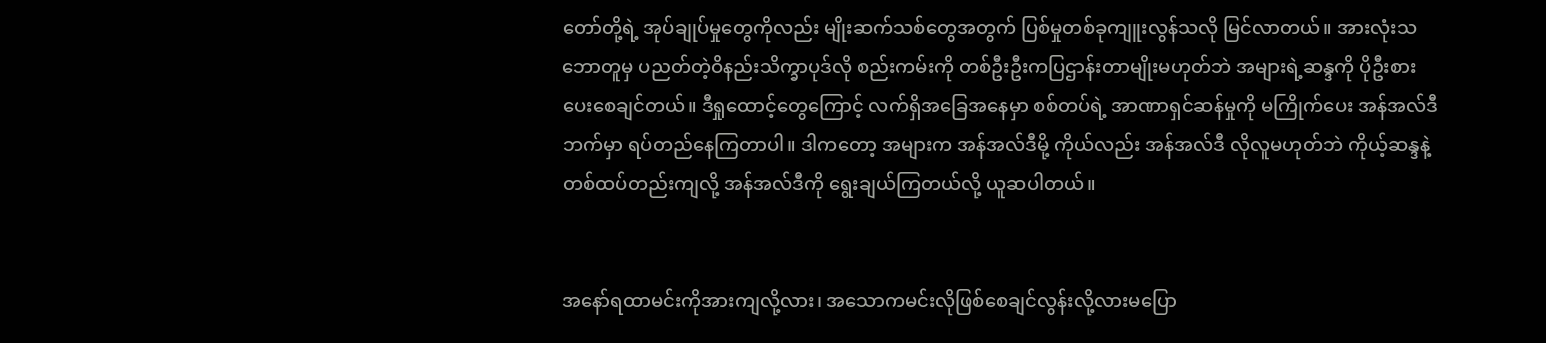တော်တို့ရဲ့ အုပ်ချုပ်မှုတွေကိုလည်း မျိုးဆက်သစ်တွေအတွက် ပြစ်မှုတစ်ခုကျူးလွန်သလို မြင်လာတယ်။ အားလုံးသဘောတူမှ ပညတ်တဲ့ဝိနည်းသိက္ခာပုဒ်လို စည်းကမ်းကို တစ်ဦးဦးကပြဌာန်းတာမျိုးမဟုတ်ဘဲ အများရဲ့ဆန္ဒကို ပိုဦးစားပေးစေချင်တယ်။ ဒီရှုထောင့်တွေကြောင့် လက်ရှိအခြေအနေမှာ စစ်တပ်ရဲ့ အာဏာရှင်ဆန်မှုကို မကြိုက်ပေး အန်အလ်ဒီဘက်မှာ ရပ်တည်နေကြတာပါ။ ဒါကတော့ အများက အန်အလ်ဒီမို့ ကိုယ်လည်း အန်အလ်ဒီ လိုလူမဟုတ်ဘဲ ကိုယ့်ဆန္ဒနဲ့တစ်ထပ်တည်းကျလို့ အန်အလ်ဒီကို ရွေးချယ်ကြတယ်လို့ ယူဆပါတယ်။


အနော်ရထာမင်းကိုအားကျလို့လား၊ အသောကမင်းလိုဖြစ်စေချင်လွန်းလို့လားမပြော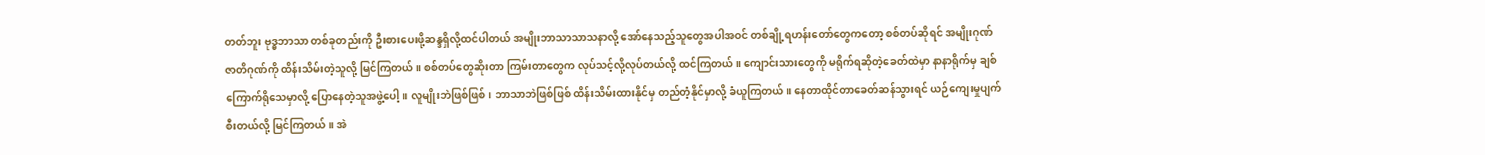တတ်ဘူး ဗုဒ္ဓဘာသာ တစ်ခုတည်းကို ဦးစားပေးဖို့ဆန္ဒရှိလို့ထင်ပါတယ် အမျိုးဘာသာသာသနာလို့ အော်နေသည့်သူတွေအပါအဝင် တစ်ချို့ရဟန်းတော်တွေကတော့ စစ်တပ်ဆိုရင် အမျိုးဂုဏ်ဇာတိဂုဏ်ကို ထိန်းသိမ်းတဲ့သူလို့ မြင်ကြတယ်။ စစ်တပ်တွေဆိုးတာ ကြမ်းတာတွေက လုပ်သင့်လို့လုပ်တယ်လို့ ထင်ကြတယ်။ ကျောင်းသားတွေကို မရိုက်ရဆိုတဲ့ခေတ်ထဲမှာ နာနာရိုက်မှ ချစ်ကြောက်ရိုသေမှာလို့ ပြောနေတဲ့သူအဖွဲ့ပေါ့။ လူမျိုးဘဲဖြစ်ဖြစ်၊ ဘာသာဘဲဖြစ်ဖြစ် ထိန်းသိမ်းထားနိုင်မှ တည်တံ့နိုင်မှာလို့ ခံယူကြတယ်။ နေတာထိုင်တာခေတ်ဆန်သွားရင် ယဉ်ကျေးမှုပျက်စီးတယ်လို့ မြင်ကြတယ်။ အဲ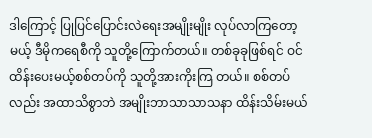ဒါကြောင့် ပြုပြင်ပြောင်းလဲရေးအမျိုးမျိုး လုပ်လာကြတော့ မယ့် ဒီမိုကရေစီကို သူတို့ကြောက်တယ်။ တစ်ခုခုဖြစ်ရင် ဝင်ထိန်းပေးမယ့်စစ်တပ်ကို သူတို့အားကိုးကြ တယ်။ စစ်တပ်လည်း အထာသိစွာဘဲ အမျိုးဘာသာသာသနာ ထိန်းသိမ်းမယ်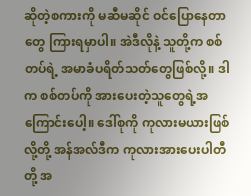ဆိုတဲ့စကားကို မဆီမဆိုင် ဝင်ပြောနေတာတွေ ကြားရမှာပါ။ အဲဒီလိုနဲ့ သူတို့က စစ်တပ်ရဲ့ အမာခံပရိတ်သတ်တွေဖြစ်လို့။ ဒါက စစ်တပ်ကို အားပေးတဲ့သူတွေရဲ့အကြောင်းပေါ့။ ဒေါ်စုကို ကုလားမယားဖြစ်လို့တို့ အန်အလ်ဒီက ကုလားအားပေးပါတီတို့ အ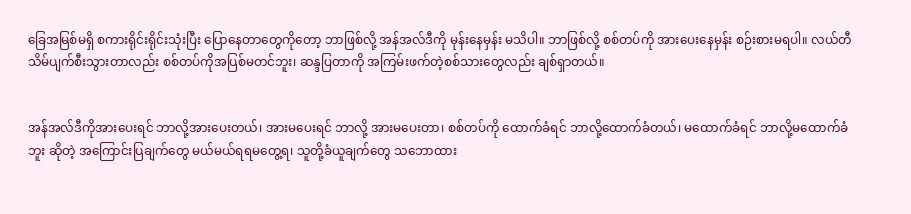ခြေအမြစ်မရှိ စကားရိုင်းရိုင်းသုံးပြီး ပြောနေတာတွေကိုတော့ ဘာဖြစ်လို့ အန်အလ်ဒီကို မုန်းနေမှန်း မသိပါ။ ဘာဖြစ်လို့ စစ်တပ်ကို အားပေးနေမှန်း စဉ်းစားမရပါ။ လယ်တီသိမ်ပျက်စီးသွားတာလည်း စစ်တပ်ကိုအပြစ်မတင်ဘူး၊ ဆန္ဒပြတာကို အကြမ်းဖက်တဲ့စစ်သားတွေလည်း ချစ်ရှာတယ်။


အန်အလ်ဒီကိုအားပေးရင် ဘာလို့အားပေးတယ်၊ အားမပေးရင် ဘာလို့ အားမပေးတာ၊ စစ်တပ်ကို ထောက်ခံရင် ဘာလို့ထောက်ခံတယ်၊ မထောက်ခံရင် ဘာလို့မထောက်ခံဘူး ဆိုတဲ့ အကြောင်းပြချက်တွေ မယ်မယ်ရရမတွေ့ရ၊ သူတို့ခံယူချက်တွေ သဘောထား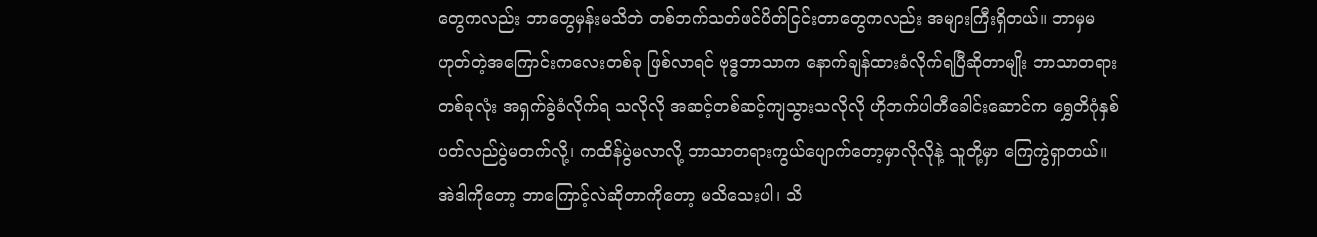တွေကလည်း ဘာတွေမှန်းမသိဘဲ တစ်ဘက်သတ်ဖင်ပိတ်ငြင်းတာတွေကလည်း အများကြီးရှိတယ်။ ဘာမှမဟုတ်တဲ့အကြောင်းကလေးတစ်ခု ဖြစ်လာရင် ဗုဒ္ဓဘာသာက နောက်ချန်ထားခံလိုက်ရပြီဆိုတာမျိုး ဘာသာတရားတစ်ခုလုံး အရှက်ခွဲခံလိုက်ရ သလိုလို အဆင့်တစ်ဆင့်ကျသွားသလိုလို ဟိုဘက်ပါတီခေါင်းဆောင်က ရွှေတိဂုံနှစ်ပတ်လည်ပွဲမတက်လို့၊ ကထိန်ပွဲမလာလို့ ဘာသာတရားကွယ်ပျောက်တော့မှာလိုလိုနဲ့ သူတို့မှာ ကြေကွဲရှာတယ်။ အဲဒါကိုတော့ ဘာကြောင့်လဲဆိုတာကိုတော့ မသိသေးပါ၊ သိ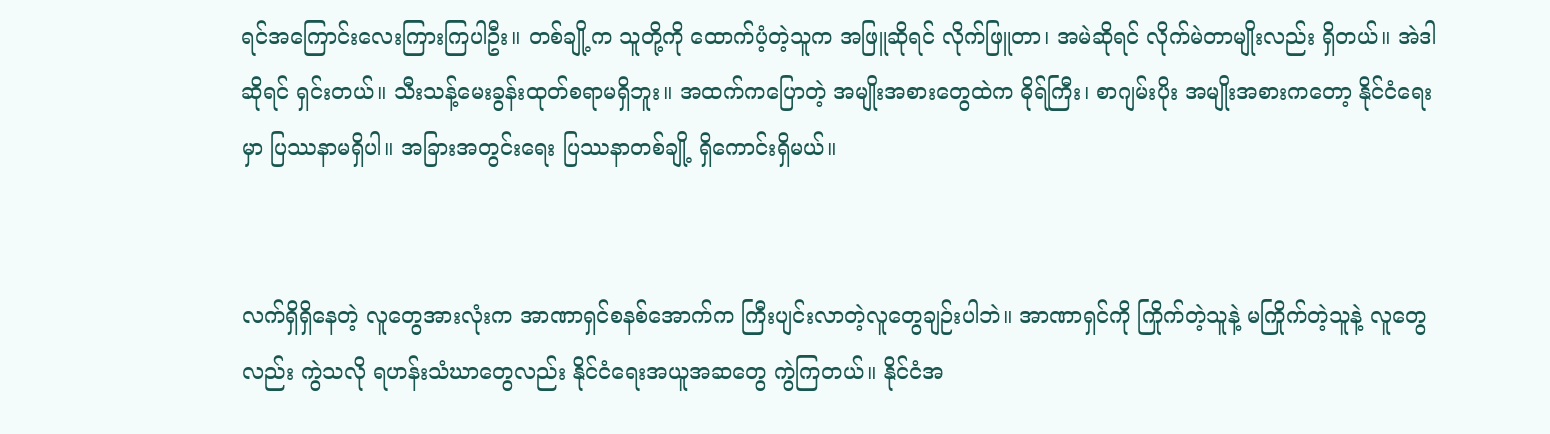ရင်အကြောင်းလေးကြားကြပါဦး။ တစ်ချို့က သူတို့ကို ထောက်ပံ့တဲ့သူက အဖြူဆိုရင် လိုက်ဖြူတာ၊ အမဲဆိုရင် လိုက်မဲတာမျိုးလည်း ရှိတယ်။ အဲဒါဆိုရင် ရှင်းတယ်။ သီးသန့်မေးခွန်းထုတ်စရာမရှိဘူး။ အထက်ကပြောတဲ့ အမျိုးအစားတွေထဲက ဓိုရ်ကြီး၊ စာဂျမ်းပိုး အမျိုးအစားကတော့ နိုင်ငံရေးမှာ ပြဿနာမရှိပါ။ အခြားအတွင်းရေး ပြဿနာတစ်ချို့ ရှိကောင်းရှိမယ်။


လက်ရှိရှိနေတဲ့ လူတွေအားလုံးက အာဏာရှင်စနစ်အောက်က ကြီးပျင်းလာတဲ့လူတွေချဉ်းပါဘဲ။ အာဏာရှင်ကို ကြိုက်တဲ့သူနဲ့ မကြိုက်တဲ့သူနဲ့ လူတွေလည်း ကွဲသလို ရဟန်းသံဃာတွေလည်း နိုင်ငံရေးအယူအဆတွေ ကွဲကြတယ်။ နိုင်ငံအ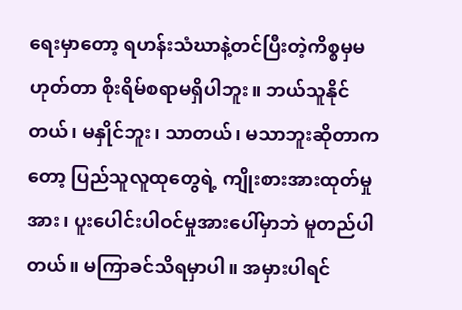ရေးမှာတော့ ရဟန်းသံဃာနဲ့တင်ပြီးတဲ့ကိစ္စမှမဟုတ်တာ စိုးရိမ်စရာမရှိပါဘူး။ ဘယ်သူနိုင်တယ်၊ မနှိုင်ဘူး၊ သာတယ်၊ မသာဘူးဆိုတာကတော့ ပြည်သူလူထုတွေရဲ့ ကျိုးစားအားထုတ်မှုအား၊ ပူးပေါင်းပါဝင်မှုအားပေါ်မှာဘဲ မူတည်ပါတယ်။ မကြာခင်သိရမှာပါ။ အမှားပါရင်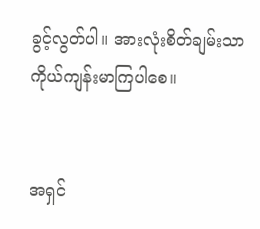ခွင့်လွတ်ပါ။ အားလုံးစိတ်ချမ်းသာ ကိုယ်ကျန်းမာကြပါစေ။


အရှင်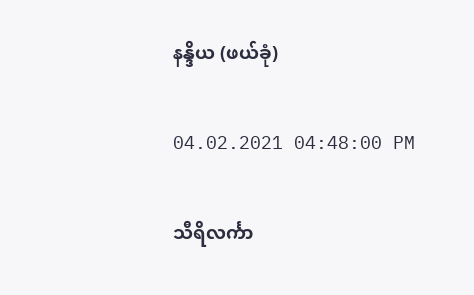နန္ဒိယ (ဖယ်ခုံ)

04.02.2021 04:48:00 PM

သီရိလင်္ကာ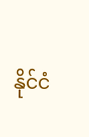နိုင်ငံ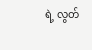ရဲ့ လွတ်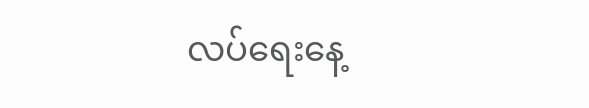လပ်ရေးနေ့